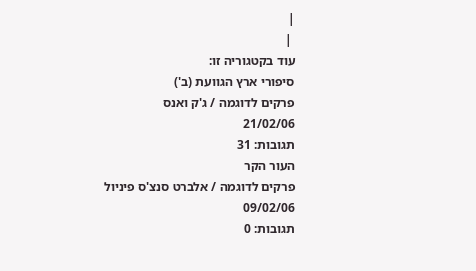|
 |
עוד בקטגוריה זו:
סיפורי ארץ הגוועת (ב')
פרקים לדוגמה / ג'ק ואנס
21/02/06
תגובות: 31
העור הקר
פרקים לדוגמה / אלברט סנצ'ס פיניול
09/02/06
תגובות: 0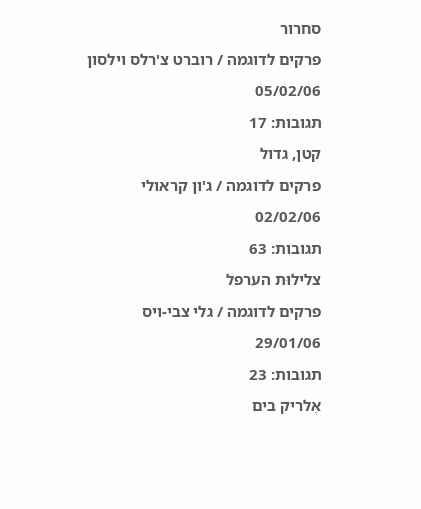סחרור
פרקים לדוגמה / רוברט צ'רלס וילסון
05/02/06
תגובות: 17
קטן, גדול
פרקים לדוגמה / ג'ון קראולי
02/02/06
תגובות: 63
צלילוּת הערפל
פרקים לדוגמה / גלי צבי-ויס
29/01/06
תגובות: 23
אֶלריק בים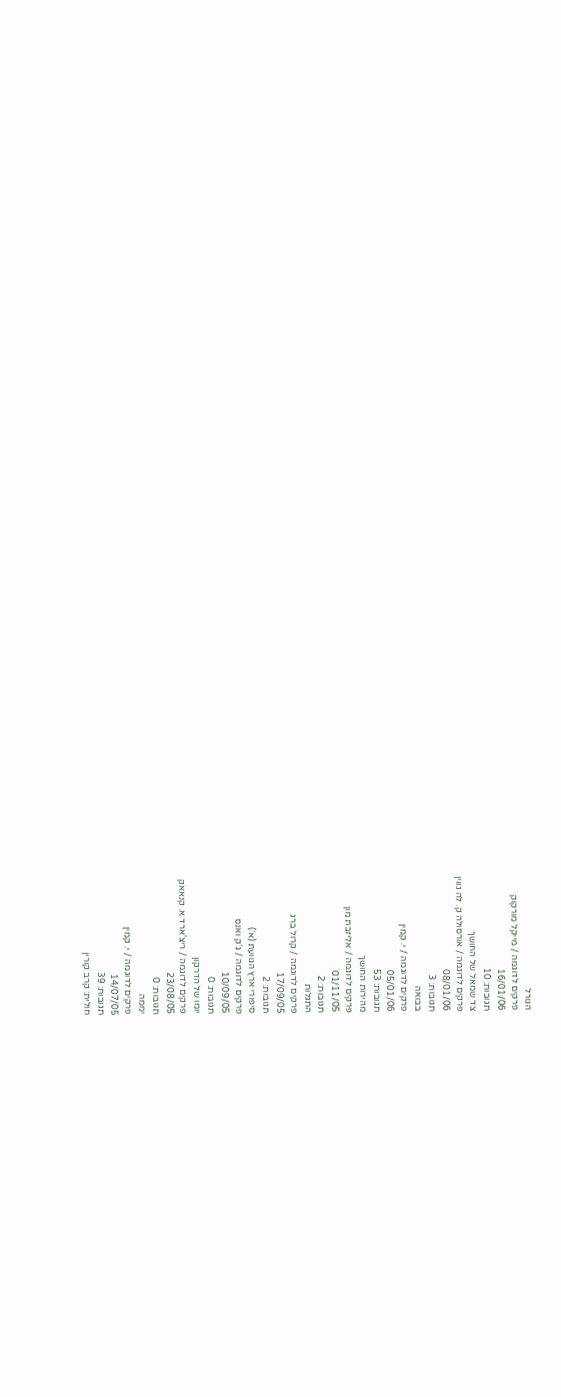הגורל
פרקים לדוגמה / מייקל מורקוק
16/01/06
תגובות: 10
צד שמאל של החושך
פרקים לדוגמה / אורסולה ק. לה גווין
08/01/06
תגובות: 3
בבואה
פרקים לדוגמה / י. קמין
05/01/06
תגובות: 53
מהירות החושך
פרקים לדוגמה / אליזבת מון
01/11/05
תגובות: 2
התגלות
פרקים לדוגמה / קרול ברג
17/09/05
תגובות: 2
סיפורי ארץ הגוועת (א')
פרקים לדוגמה / ג'ק ואנס
10/09/05
תגובות: 0
יומו של הדרקון
פרקים לדוגמה / ריצ'ארד א. קנאאק
23/08/05
תגובות: 0
יממה
פרקים לדוגמה / י. קמין
14/07/05
תגובות: 39
חולית: קרב קורין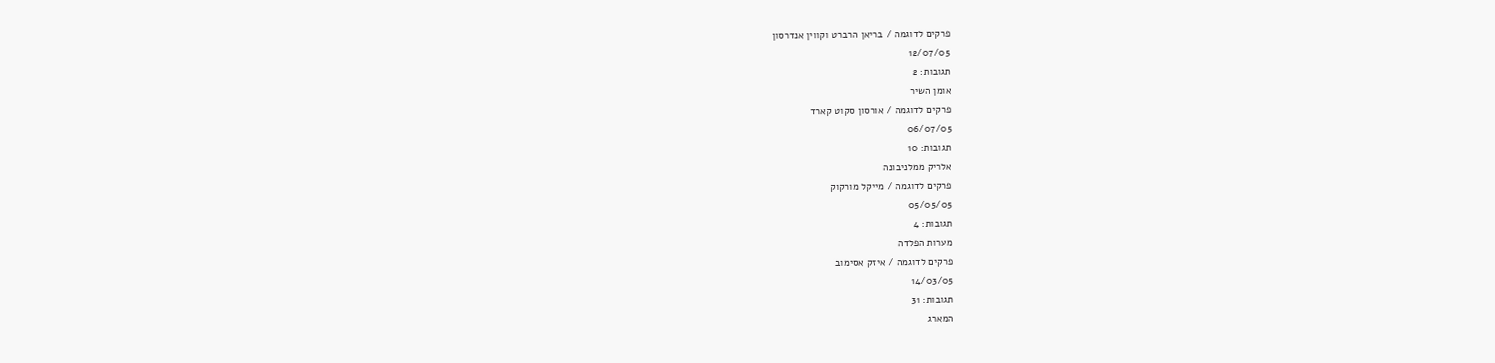פרקים לדוגמה / בריאן הרברט וקווין אנדרסון
12/07/05
תגובות: 2
אומן השיר
פרקים לדוגמה / אורסון סקוט קארד
06/07/05
תגובות: 10
אלריק ממלניבונה
פרקים לדוגמה / מייקל מורקוק
05/05/05
תגובות: 4
מערות הפלדה
פרקים לדוגמה / איזק אסימוב
14/03/05
תגובות: 31
המארג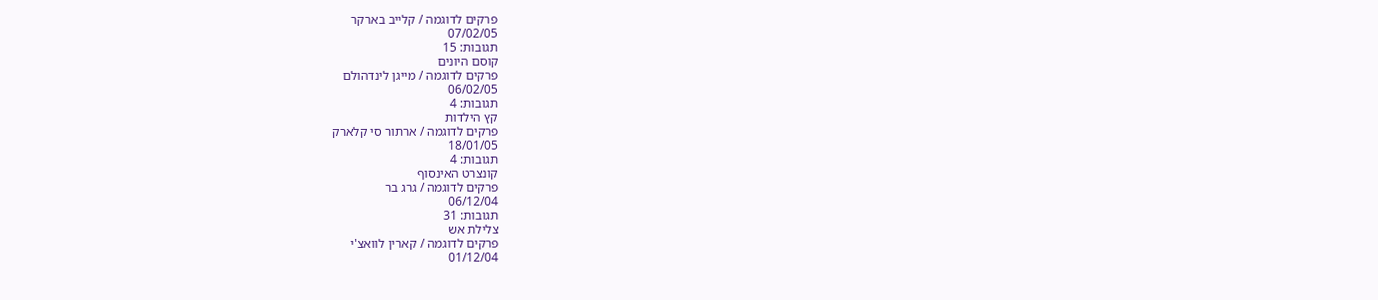פרקים לדוגמה / קלייב בארקר
07/02/05
תגובות: 15
קוסם היונים
פרקים לדוגמה / מייגן לינדהולם
06/02/05
תגובות: 4
קץ הילדות
פרקים לדוגמה / ארתור סי קלארק
18/01/05
תגובות: 4
קונצרט האינסוף
פרקים לדוגמה / גרג בר
06/12/04
תגובות: 31
צלילת אש
פרקים לדוגמה / קארין לוואצ'י
01/12/04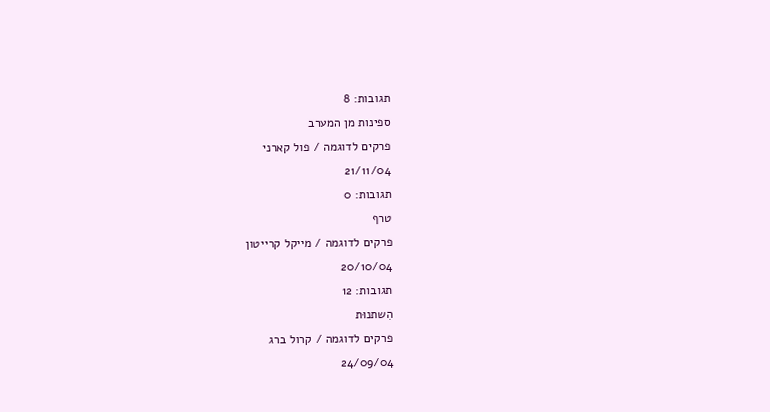תגובות: 8
ספינות מן המערב
פרקים לדוגמה / פול קארני
21/11/04
תגובות: 0
טרף
פרקים לדוגמה / מייקל קרייטון
20/10/04
תגובות: 12
הִשתנוּת
פרקים לדוגמה / קרול ברג
24/09/04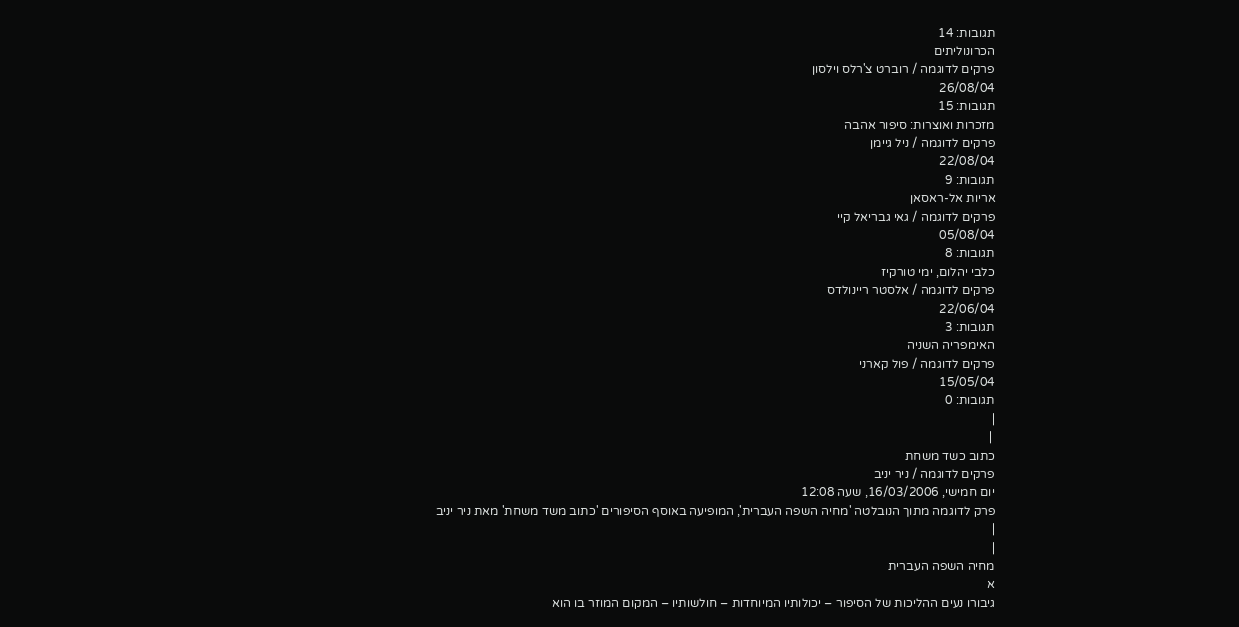תגובות: 14
הכרונוליתים
פרקים לדוגמה / רוברט צ'רלס וילסון
26/08/04
תגובות: 15
מזכרות ואוצרות: סיפור אהבה
פרקים לדוגמה / ניל גיימן
22/08/04
תגובות: 9
אריות אל-ראסאן
פרקים לדוגמה / גאי גבריאל קיי
05/08/04
תגובות: 8
כלבי יהלום, ימי טורקיז
פרקים לדוגמה / אלסטר ריינולדס
22/06/04
תגובות: 3
האימפריה השניה
פרקים לדוגמה / פול קארני
15/05/04
תגובות: 0
|
 |
כתוב כשד משחת
פרקים לדוגמה / ניר יניב
יום חמישי, 16/03/2006, שעה 12:08
פרק לדוגמה מתוך הנובלטה 'מחיה השפה העברית', המופיעה באוסף הסיפורים 'כתוב משד משחת' מאת ניר יניב
|
|
מחיה השפה העברית
א
גיבורו נעים ההליכות של הסיפור – יכולותיו המיוחדות – חולשותיו – המקום המוזר בו הוא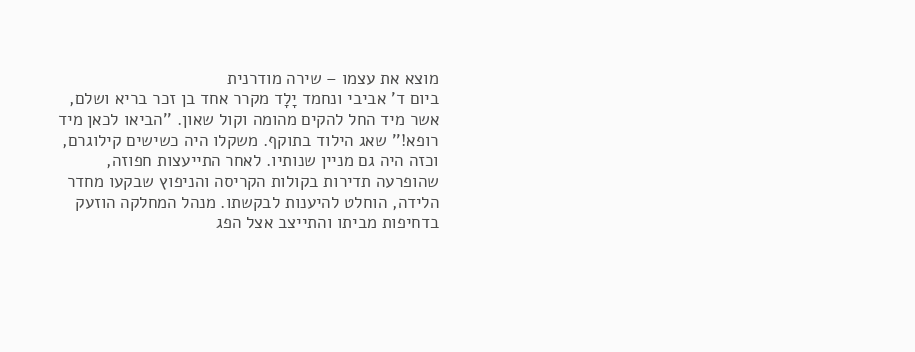מוצא את עצמו – שירה מודרנית
ביום ד' אביבי ונחמד יָלָד מקרר אחד בן זכר בריא ושלם, אשר מיד החל להקים מהומה וקול שאון. ''הביאו לכאן מיד רופא!'' שאג הילוד בתוקף. משקלו היה כשישים קילוגרם, וכזה היה גם מניין שנותיו. לאחר התייעצות חפוזה, שהופרעה תדירות בקולות הקריסה והניפוץ שבקעו מחדר הלידה, הוחלט להיענות לבקשתו. מנהל המחלקה הוזעק בדחיפות מביתו והתייצב אצל הפג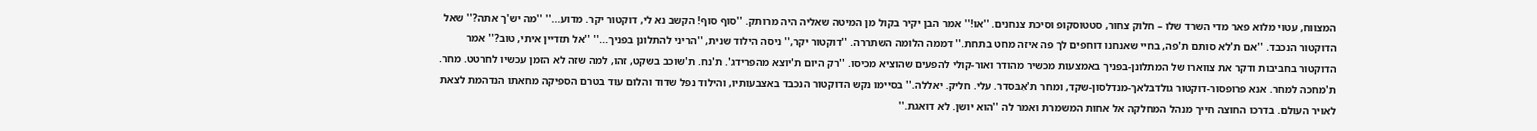המצווח, עטוי מלוא פאר מדי השרד שלו – חלוק צחור, סטטוסקופ וסיכת צנחנים. ''או!'' אמר הבן יקיר בקול מן המיטה שאליה היה מרותק. ''סוף סוף! הקשב נא לי, דוקטור יקר. מדוע...'' ''מה יש'ך אתה?'' שאל הדוקטור הנכבד. ''אם ת'לא סותם ת'פה, בחיי שאנחנו דוחפים לך פה איזה מחט בתחת.'' דממה הלומה השתררה. ''דוקטור יקר,'' ניסה הילוד שנית, ''הריני להתלונן בפניך...'' ''אל תזדיין איתי, טוב?'' אמר הדוקטור בחביבות ודקר את צווארו של המתלונן-בפניך באמצעות מכשיר מהודר ואור-קולי להפעים שהוציא מכיסו. ''רק היום ת'יוצא מהפרידג'. ת'נח. ת'שוכב בשקט, זהו, למה שזה לא הזמן עכשיו לחרטט. מחר. ת'מחכה למחר. אנא פרופסור-דוקטור גולדבלאך-מנדלסון-שקד, ומחר ת'אִבּסדר. עלי. חליק. יאללה.'' בסיימו נקש הדוקטור הנכבד באצבעותיו, והילוד נפל שדוד והלום עוד בטרם הספיקה מחאתו הנדהמת לצאת לאויר העולם. בדרכו החוצה חייך מנהל המחלקה אל אחות המשמרת ואמר לה ''הוא יושן. לא דואגת.''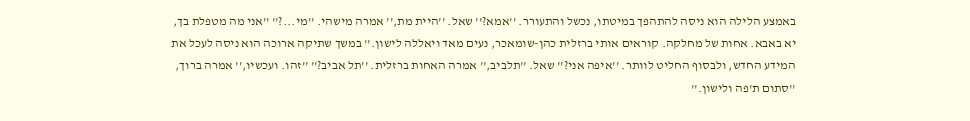באמצע הלילה הוא ניסה להתהפך במיטתו, נכשל והתעורר. ''אמא?'' שאל. ''היית מת,'' אמרה מישהי. ''מי...?'' ''אני מה מטפלת בך, יא באבא. אחות של מחלקה. קוראים אותי ברזלית כהן-שומאכר, נעים מאד ויאללה לישון.'' במשך שתיקה ארוכה הוא ניסה לעכל את המידע החדש, ולבסוף החליט לוותר. ''איפה אני?'' שאל. ''תלביב,'' אמרה האחות ברזלית. ''תל אביב?'' ''זהו. ועכשיו,'' אמרה ברוך, ''סתום ת'פה ולישון.''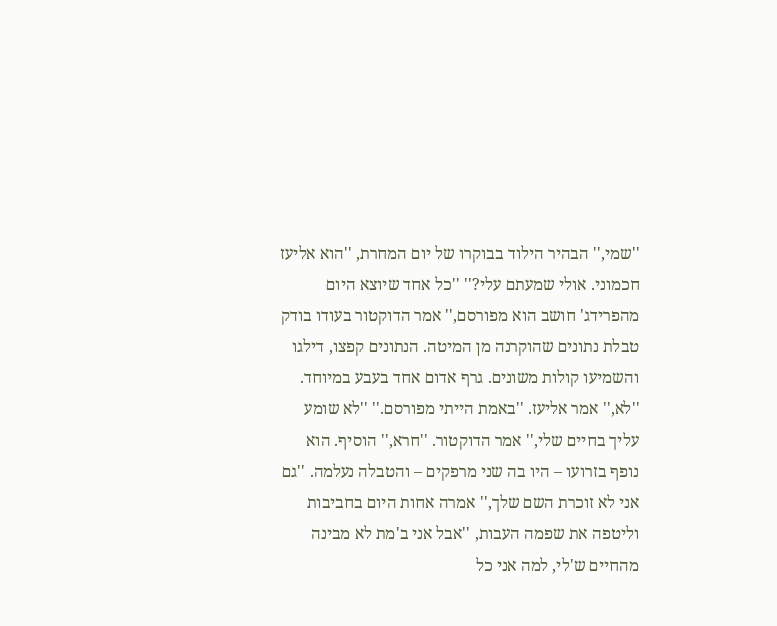''שמי,'' הבהיר הילוד בבוקרו של יום המחרת, ''הוא אליעז חכמוני. אולי שמעתם עלי?'' ''כל אחד שיוצא היום מהפרידג' חושב הוא מפורסם,'' אמר הדוקטור בעודו בודק טבלת נתונים שהוקרנה מן המיטה. הנתונים קפצו, דילגו והשמיעו קולות משונים. גרף אדום אחד בעבע במיוחד. ''לא,'' אמר אליעז. ''באמת הייתי מפורסם.'' ''לא שומע עליך בחיים שלי,'' אמר הדוקטור. ''חרא,'' הוסיף. הוא נופף בזרועו – היו בה שני מרפקים – והטבלה נעלמה. ''גם אני לא זוכרת השם שלך,'' אמרה אחות היום בחביבות וליטפה את שפמה העבות, ''אבל אני ב'מת לא מבינה מהחיים ש'לי, למה אני כל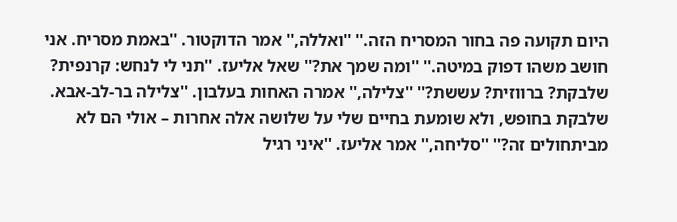היום תקועה פה בחור המסריח הזה.'' ''ואללה,'' אמר הדוקטור. ''באמת מסריח. אני חושב משהו דפוק במיטה.'' ''ומה שמך את?'' שאל אליעז. ''תני לי לנחש: קרנפית? שלבקת? ברווזית? עששת?'' ''צלילה,'' אמרה האחות בעלבון. ''צלילה בר-לב-אבא. שלבקת בחופש, ולא שומעת בחיים שלי על שלושה אלה אחרות – אולי הם לא מביתחולים זה?'' ''סליחה,'' אמר אליעז. ''איני רגיל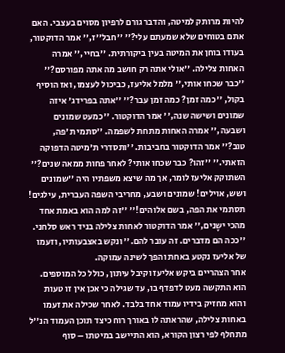להיות מרותק למיטה, והדבר גורם לרפיון מסוים בעצבי. האם אתם בטוחים שלא שמעתם עלי?'' ''חבל''ז,'' אמר הדוקטור, בעודו בוחן את המיטה בעין ביקורתית. ''בחיי,'' אמרה האחות צלילה. ''אולי אתה רק חושב מה אתה מפורסם?'' ''כבר שכחו אותי,'' מלמל אליעז, כביכול לעצמו, ואז הוסיף בקול, ''כמה זמן? כמה זמן עבר?'' ''אתה בפרידג' איזה שמונים ושישה שנה,'' אמר הדוקטור. ''כמעט שמונים ושבעה,'' אמרה האחות מתחת לשפמה. ''סתמי ת'פה, טוב?'' אמר הדוקטור בחביבות. ''ותסדרי ת'מיטה הדפוקה הזאתי.'' ''זהו? כבר שכחו אותי? לאחר פחות ממאה שנים?'' השתוקק אליעז לומר, אך מה שיצא משפתיו היה ''שמונים ושש, אוילים! שמונים ושבע, מחריבי השפה העברית, עילגים! תסתמי את הפה, בשם אלוהים!'' ''זה למה הוא באמת אחד מהכי ישָנים,'' אמר הדוקטור לאחות צלילה בניד ראש סלחני. ''ככה הם מדברים. זה עובר להם.'' ונקש באצבעותיו, וזעמו של אליעז נקטע באחת והפך לשינה עמוקה.
אחר הצהריים ביקש אליעז וקיבל עיתון, כולל כל המוספים. הוא התקשה מעט לדפדף בו, עד שגילה כי אכן אין זו טעות והוא מחזיק בידיו עמוד אחד בלבד. לאחר שכילה את זעמו באחות צלילה, שהראתה לו באורך רוח כיצד תוכן העמוד הנ''ל מתחלף לפי רצון הקורא, הוא התיישב במיטתו – סוף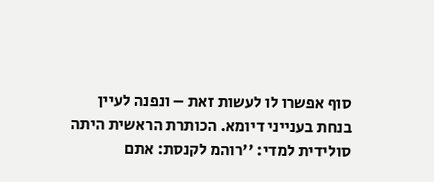סוף אפשרו לו לעשות זאת – ונפנה לעיין בנחת בענייני דיומא. הכותרת הראשית היתה סולידית למדי: ''רוהמ לקנסת: אתם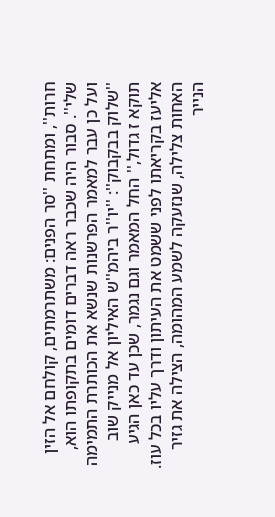חרות'', ומתחת ''סר הפנים: משתרמתים, קולחם אל הזין שלי''. סבור היה שכבר ראה דברים דומים בתקופתו הוא, ועל כן עבר למאמר הפרשנות שנשא את הכותרת התמימה ''שלוק בבקבוק'': ''יו''ר ביהמ''ש האיליון אל מנייק שוב תוקא ז גדול,'' החל המאמר וגם נגמר, שכן עד כאן הגיע אליעז בקריאתו לפני ששמט את העיתון ודרך עליו בכל עוז. האחות צלילה, שנזעקה לשמע המהומה, הצילה את גזיר הנייר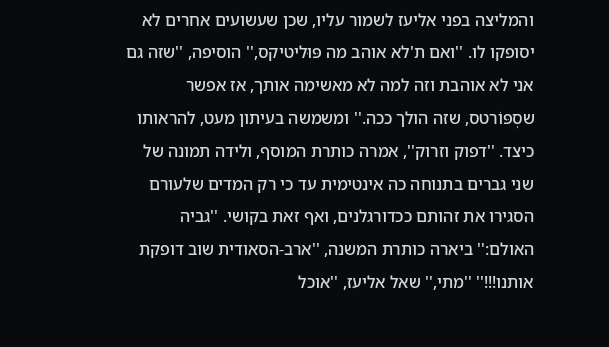והמליצה בפני אליעז לשמור עליו, שכן שעשועים אחרים לא יסופקו לו. ''ואם ת'לא אוהב מה פּוּליטיקס,'' הוסיפה, ''שזה גם אני לא אוהבת וזה למה לא מאשימה אותך, אז אפשר שסְפּוֹרטס, שזה הולך ככה.'' ומשמשה בעיתון מעט, להראותו כיצד. ''דפוק וזרוק'', אמרה כותרת המוסף, ולידה תמונה של שני גברים בתנוחה כה אינטימית עד כי רק המדים שלעורם הסגירו את זהותם ככדורגלנים, ואף זאת בקושי. ''גביה האולם:'' ביארה כותרת המשנה, ''ארב-הסאודית שוב דופקת אותנו!!!'' ''מתי,'' שאל אליעז, ''אוכל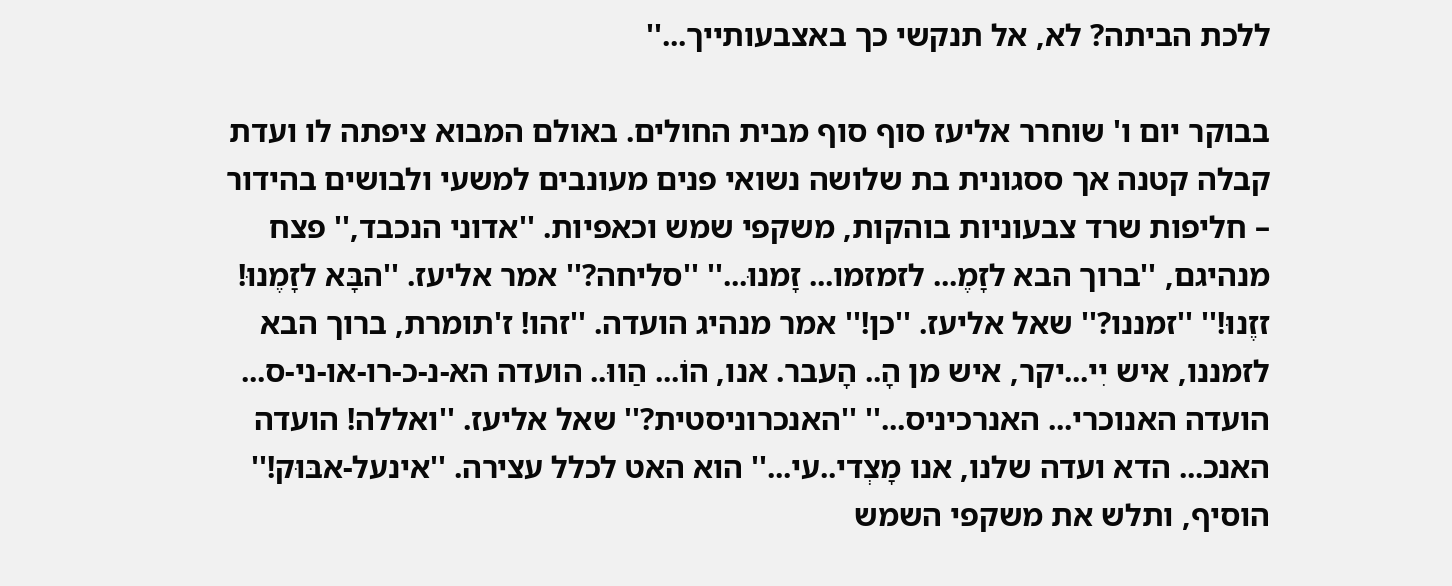ללכת הביתה? לא, אל תנקשי כך באצבעותייך...''

בבוקר יום ו' שוחרר אליעז סוף סוף מבית החולים. באולם המבוא ציפתה לו ועדת קבלה קטנה אך ססגונית בת שלושה נשואי פנים מעונבים למשעי ולבושים בהידור – חליפות שרד צבעוניות בוהקות, משקפי שמש וכאפיות. ''אדוני הנכבד,'' פצח מנהיגם, ''ברוך הבא לזָמֶ... לזמזמו... זָמנוּ...'' ''סליחה?'' אמר אליעז. ''הבָּא לזָמֶנוּ! זזֶנוּ!'' ''זמננו?'' שאל אליעז. ''כן!'' אמר מנהיג הועדה. ''זהו! ז'תומרת, ברוך הבא לזמננו, איש יִי...יקר, איש מן הָ.. הָעבר. אנו, הוֹ... הַווּ.. הועדה הא-נ-כ-רו-או-ני-ס... הועדה האנוכרי... האנרכיניס...'' ''האנכרוניסטית?'' שאל אליעז. ''ואללה! הועדה האנכ... הדא ועדה שלנו, אנו מָצְדי..עי...'' הוא האט לכלל עצירה. ''אינעל-אבּוּק!'' הוסיף, ותלש את משקפי השמש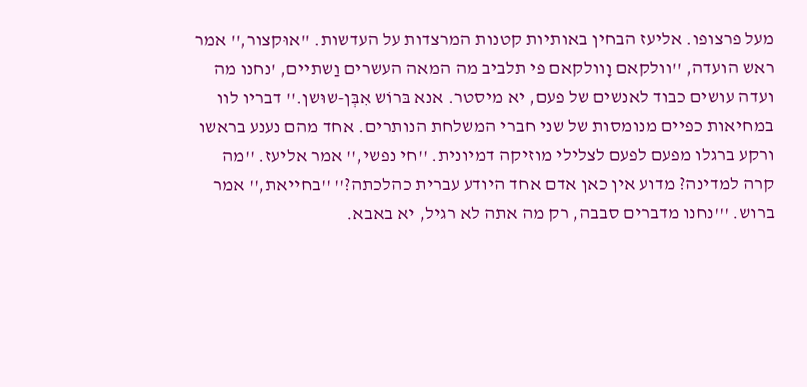מעל פרצופו. אליעז הבחין באותיות קטנות המרצדות על העדשות. ''אוּקצור,'' אמר ראש הועדה, ''וולקאם וָוולקאם פי תלביב מה המאה העשרים וַשתיים, 'נחנו מה ועדה עושים כבוד לאנשים של פעם, יא מיסטר. אנא בּרוֹש אִבְּן-שוּשן.'' דבריו לוו במחיאות כפיים מנומסות של שני חברי המשלחת הנותרים. אחד מהם נענע בראשו ורקע ברגלו מפעם לפעם לצלילי מוזיקה דמיונית. ''חי נפשי,'' אמר אליעז. ''מה קרה למדינה? מדוע אין כאן אדם אחד היודע עברית כהלכתה?'' ''בחייאת,'' אמר ברוש. '''נחנו מדברים סבבה, רק מה אתה לא רגיל, יא באבא.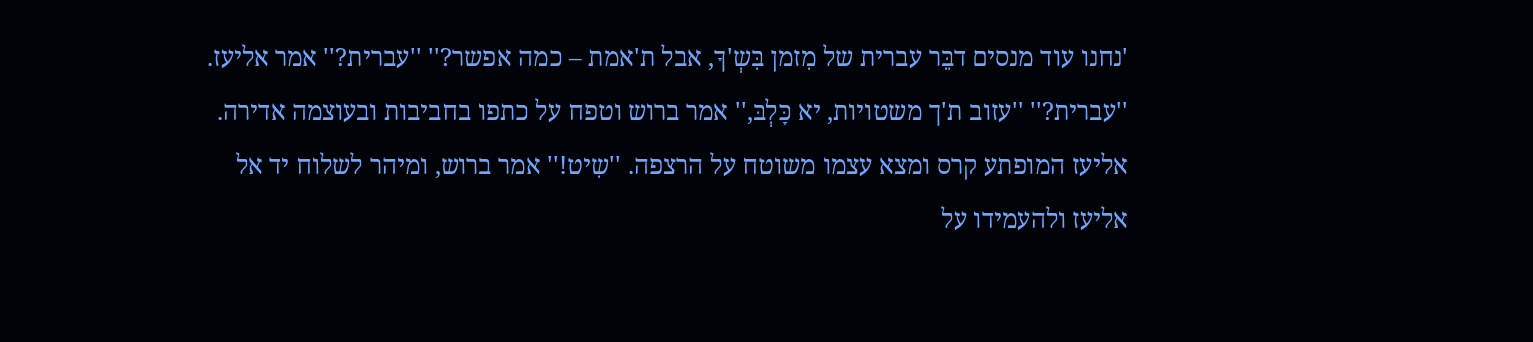'נחנו עוד מנסים דבֵּר עברית של מִזמן בִּשְ'ךָ, אבל ת'אמת – כמה אפשר?'' ''עברית?'' אמר אליעז. ''עברית?'' ''עזוב ת'ך משטויות, יא כָּלְבּ,'' אמר ברוש וטפח על כתפו בחביבות ובעוצמה אדירה. אליעז המופתע קרס ומצא עצמו משוטח על הרצפה. ''שִיט!'' אמר ברוש, ומיהר לשלוח יד אל אליעז ולהעמידו על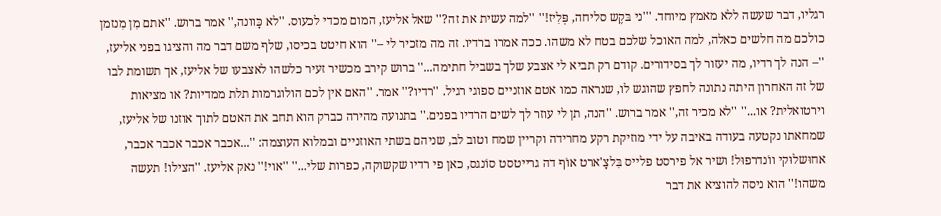רגליו, דבר שעשה ללא מאמץ מיוחד. '''ני בּקֶש סליחה, פְּלִיז!'' ''למה עשית את זה?'' שאל אליעז, המום מכדי לכעוס. ''לא כָּוונה,'' אמר ברוש. ''אתם מִן מִנזמן כולכם מה חלשים כאלה, למה האוכל שלכם בטח לא משהו. ככה אמרו ברדיו. זה מה מזכיר לי –'' הוא חיטט בכיסו, שלף משם דבר מה והציגו בפני אליעז, ''– הנה לך רדיו, מה יעזור לך בסידורים. קודם רק תביא לי אצבע שלך בשביל חתימה...'' ברוש קירב מכשיר זעיר כלשהו לאצבעו של אליעז, אך תשומת לבו של זה האחרון היתה נתונה לחפץ שהוגש לו, שנראה כמו אטם אוזניים ספוגי רגיל. ''רדיו?'' אמר. ''האם אין לכם הולוגרמות תלת ממדיות? או מציאות וירטואלית? או...'' ''לא מכיר זה,'' אמר ברוש. ''הנה, תן לי עוזר לך לשים הרדיו בפנים.'' בתנועה מהירה כברק הוא תחב את האטם לתוך אוזנו של אליעז, שמחאתו נקטעה בעודה באיבה על ידי מוזיקת רקע מחרידה וקריין שמח וטוב לב, שניהם בשתי האוזניים ובמלוא העוצמה: ''...אכבר אכבר אכבר אכבר, אחוּשלוּקי ווֹנדרפוּל! ושיר אל פירסט פלייס בִּלצָ'ארט אוֹף דה גרייטסט סוֹנגס, כאן פי רדיו שקשוקה, כפרות שלי...'' ''אוי!'' נאק אליעז. ''הצילו! תעשה משהו!'' הוא ניסה להוציא את דבר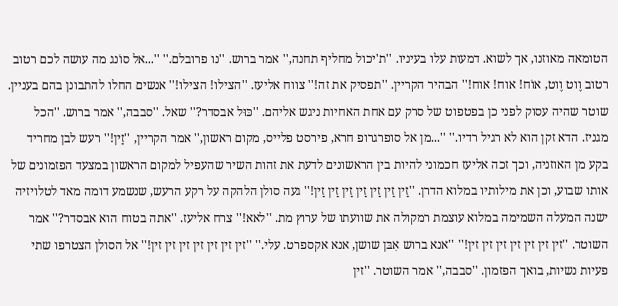הטומאה מאוזנו, אך לשוא. דמעות עלו בעיניו. ''ת'יכול מחליף תחנה,'' אמר ברוש. ''נו פרובלם.'' ''...אל סוֹנג מה עושה לכם רטוב רטוב וֶוט וֶוט, אוֹח! אוח! אוח!'' הבהיר הקריין. ''תפסיק את זה!'' צווח אליעז. ''הצילו! הצילו!'' אנשים החלו להתבונן בהם בעניין. שוטר שהיה עסוק לפני כן בפטפוט של סרק עם אחת האחיות ניגש אליהם. ''כּוּל אבסדר?'' שאל. ''סבבה,'' אמר ברוש. ''הכל מגניז. הדא זקן הוא לא רגיל רדיו.'' ''...מן אל סופרגרופ חרא, פירסט פלייס, מקום ראשון,'' אמר הקריין, ''זַין!'' רעש לבן מחריד בקע מן האוזניה, וכך זכה אליעז חכמוני להיות בין הראשונים לדעת את זהות השיר שהעפיל למקום הראשון במצעד הפזמונים של אותו שבוע, וכן את מילותיו במלוא הדרן. ''זַין זַין זַין זַין זַין זַין זַין!'' געה סולן הלהקה על רקע הרעש, שנשמע דומה מאד לטלויזיה ישנה המעלה השמימה במלוא עוצמת רמקולה את שוועתו של ערוץ מת. ''לאא!'' צרח אליעז. ''אתה בטוח הוא אבסדר?'' אמר השוטר. ''זין זין זין זין זין זין זין!'' ''אנא ברוש אִבּן שושן, אנא אקספרט. עלי.'' ''זין זין זין זין זין זין זין!'' אל הסולן הצטרפו שתי פעיות נשיות, בואך הפזמון. ''סבבה,'' אמר השוטר. ''זין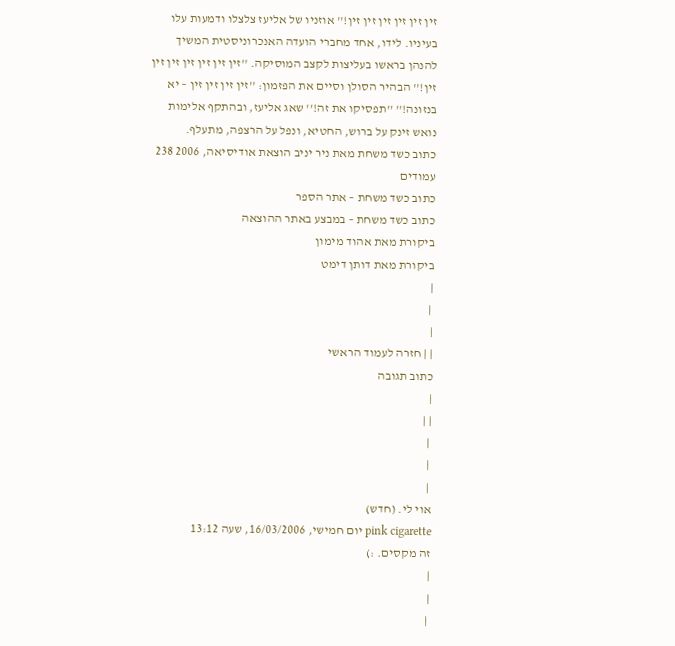זין זין זין זין זין זין!'' אוזניו של אליעז צלצלו ודמעות עלו בעיניו. לידו, אחד מחברי הועדה האנכרוניסטית המשיך להנהן בראשו בעליצות לקצב המוסיקה. ''זין זין זין זין זין זין זין!'' הבהיר הסולן וסיים את הפזמון: ''זין זין זין זין – יא בנזונה!'' ''תפסיקו את זה!'' שאג אליעז, ובהתקף אלימות נואש זינק על ברוש, החטיא, ונפל על הרצפה, מתעלף.
כתוב כשד משחת מאת ניר יניב הוצאת אודיסיאה, 2006 238 עמודים
כתוב כשד משחת – אתר הספר
כתוב כשד משחת – במבצע באתר ההוצאה
ביקורת מאת אהוד מימון
ביקורת מאת דותן דימט
|
 |
|
| | חזרה לעמוד הראשי
כתוב תגובה
|
| |
 |
 |
 |
אוי לי. (חדש)
pink cigarette יום חמישי, 16/03/2006, שעה 13:12
זה מקסים. :)
|
|
 |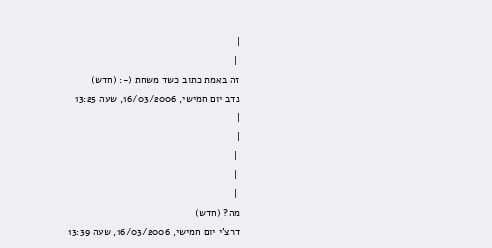|
 |
זה באמת כתוב כשד משחת (-: (חדש)
נדב יום חמישי, 16/03/2006, שעה 13:25
|
|
 |
 |
 |
מה? (חדש)
דרצ'י יום חמישי, 16/03/2006, שעה 13:39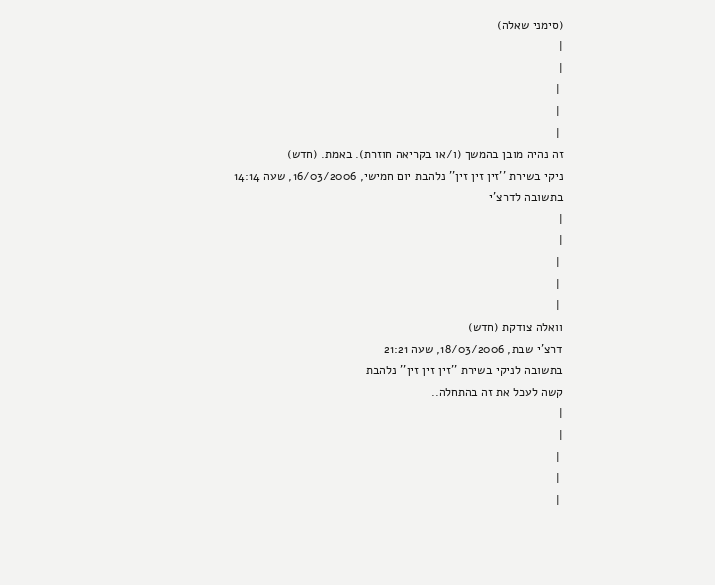(סימני שאלה)
|
|
 |
 |
 |
זה נהיה מובן בהמשך (ו/או בקריאה חוזרת). באמת. (חדש)
ניקי בשירת ''זין זין זין'' נלהבת יום חמישי, 16/03/2006, שעה 14:14
בתשובה לדרצ'י
|
|
 |
 |
 |
וואלה צודקת (חדש)
דרצ'י שבת, 18/03/2006, שעה 21:21
בתשובה לניקי בשירת ''זין זין זין'' נלהבת
קשה לעכל את זה בהתחלה..
|
|
 |
 |
 |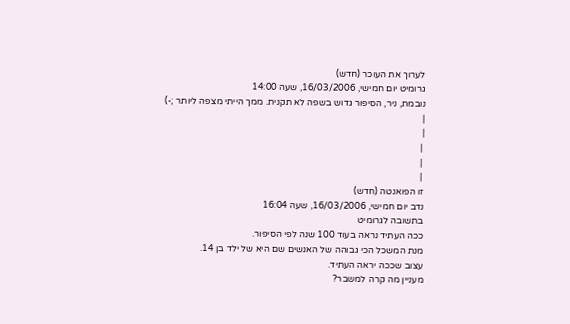לערוך את העוכר (חדש)
גרומיט יום חמישי, 16/03/2006, שעה 14:00
נובמת, ניר, הסיפור גדוש בשפה לא תקנית. ממך הייתי מצפה ליותר ;-)
|
|
 |
 |
 |
זו הפואנטה (חדש)
נדב יום חמישי, 16/03/2006, שעה 16:04
בתשובה לגרומיט
ככה העתיד נראה בעוד 100 שנה לפי הסיפור.
מנת המשכל הכי גבוהה של האנשים שם היא של ילד בן 14.
עצוב שככה יראה העתיד.
מעניין מה קרה למשבר?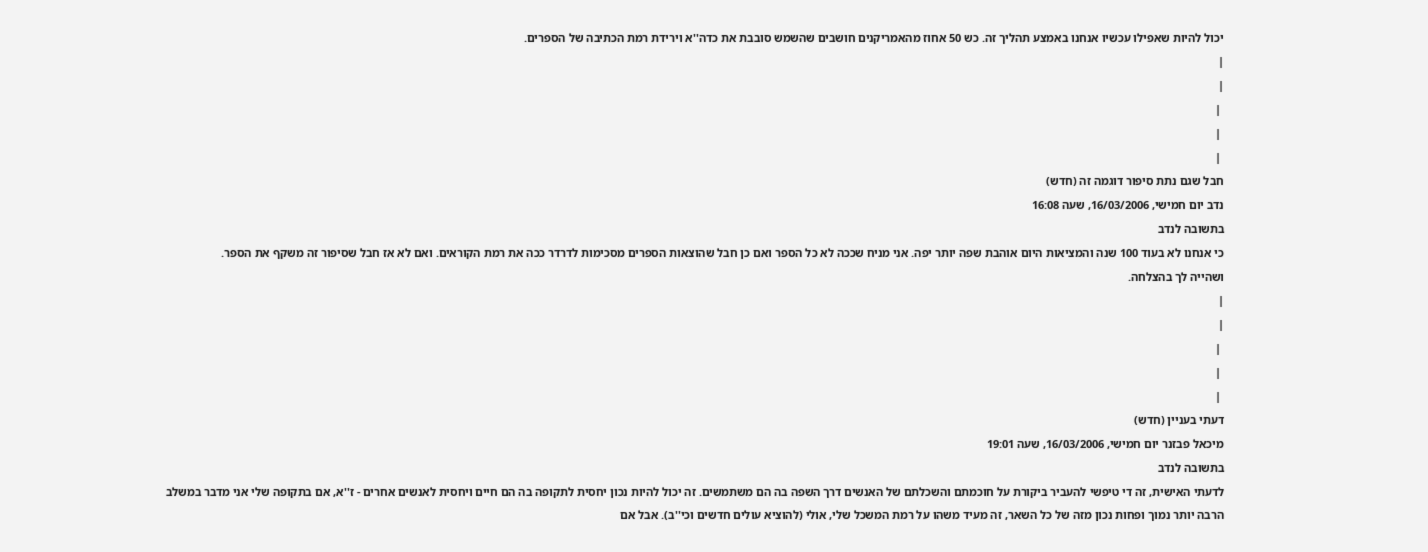יכול להיות שאפילו עכשיו אנחנו באמצע תהליך זה. כש 50 אחוז מהאמריקנים חושבים שהשמש סובבת את כדה''א וירידת רמת הכתיבה של הספרים.
|
|
 |
 |
 |
חבל שגם נתת סיפור דוגמה זה (חדש)
נדב יום חמישי, 16/03/2006, שעה 16:08
בתשובה לנדב
כי אנחנו לא בעוד 100 שנה והמציאות היום אוהבת שפה יותר יפה. אני מניח שככה לא כל הספר ואם כן חבל שהוצאות הספרים מסכימות לדרדר ככה את רמת הקוראים. ואם לא אז חבל שסיפור זה משקף את הספר.
ושהייה לך בהצלחה.
|
|
 |
 |
 |
דעתי בעניין (חדש)
מיכאל פבזנר יום חמישי, 16/03/2006, שעה 19:01
בתשובה לנדב
לדעתי האישית, זה די טיפשי להעביר ביקורת על חוכמתם והשכלתם של האנשים דרך השפה בה הם משתמשים. זה יכול להיות נכון יחסית לתקופה בה הם חיים ויחסית לאנשים אחרים - ז''א, אם בתקופה שלי אני מדבר במשלב הרבה יותר נמוך ופחות נכון מזה של כל השאר, זה מעיד משהו על רמת המשכל שלי, אולי (להוציא עולים חדשים וכי''ב). אבל אם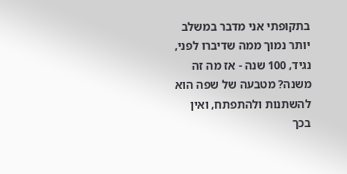בתקופתי אני מדבר במשלב יותר נמוך ממה שדיברו לפני, נגיד, 100 שנה - אז מה זה משנה? מטבעה של שפה הוא להשתנות ולהתפתח, ואין בכך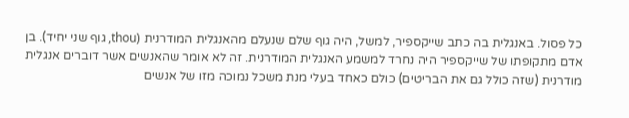כל פסול. באנגלית בה כתב שייקספיר, למשל, היה גוף שלם שנעלם מהאנגלית המודרנית (thou, גוף שני יחיד). בן אדם מתקופתו של שייקספיר היה נחרד למשמע האנגלית המודרנית. זה לא אומר שהאנשים אשר דוברים אנגלית מודרנית (שזה כולל גם את הבריטים) כולם כאחד בעלי מנת משכל נמוכה מזו של אנשים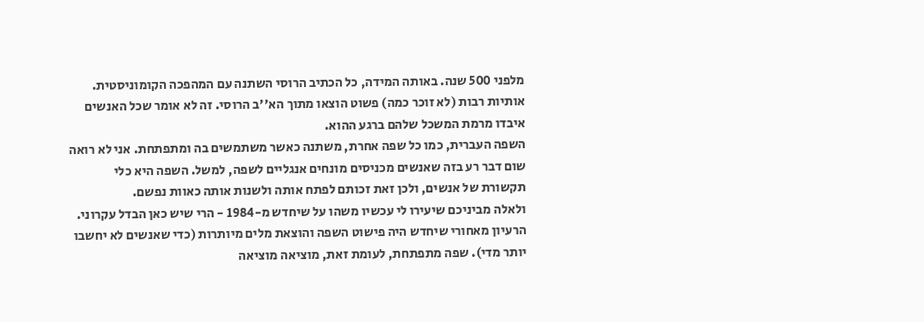מלפני 500 שנה. באותה המידה, כל הכתיב הרוסי השתנה עם המהפכה הקומוניסטית. אותיות רבות (לא זוכר כמה) פשוט הוצאו מתוך הא''ב הרוסי. זה לא אומר שכל האנשים איבדו מרמת המשכל שלהם ברגע ההוא.
השפה העברית, כמו כל שפה אחרת, משתנה כאשר משתמשים בה ומתפתחת. אני לא רואה שום דבר רע בזה שאנשים מכניסים מונחים אנגליים לשפה, למשל. השפה היא כלי תקשורת של אנשים, ולכן זאת זכותם לפתח אותה ולשנות אותה כאוות נפשם.
ולאלה מביניכם שיעירו לי עכשיו משהו על שיחדש מ-1984 - הרי שיש כאן הבדל עקרוני. הרעיון מאחורי שיחדש היה פישוט השפה והוצאת מלים מיותרות (כדי שאנשים לא יחשבו יותר מדי). שפה מתפתחת, לעומת זאת, מוציאה מוציאה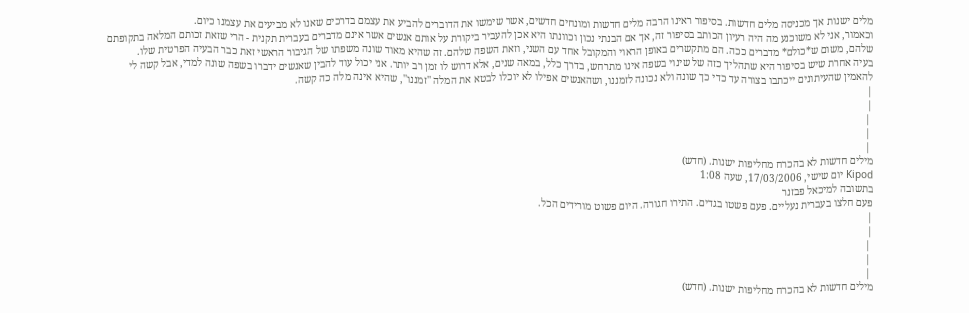מלים ישנות אך מכניסה מלים חדשות. בסיפור ראינו הרבה מלים חדשות ומונחים חדשים, אשר שימשו את הדוברים להביע את עצמם בדרכים שאנו לא מביעים את עצמנו כיום.
וכאמור, אני לא משוכנע מה היה רעיון הכותב בסיפור זה, אך אם הבנתי נכון וכוונתו היא אכן להעביר ביקורת על אותם אנשים אשר אינם מדברים בעברית תקנית - הרי שזאת זכותם המלאה בתקופתם שלהם, משום ש*כולם* מדברים ככה. הם מתקשרים באופן הראוי והמקובל אחד עם השני, וזאת השפה שלהם. זה שהיא מאוד שונה משפתו של הגיבור הראשי זאת כבר הבעיה הפרטית שלו.
בעיה אחרת שיש בסיפור היא שתהליך כזה של שינוי בשפה אינו מתרחש, בדרך כלל, במאה שנים, אלא דרוש לו זמן רב יותר. אני יכול עוד להבין שאנשים ידברו בשפה שונה למדי, אבל קשה לי להאמין שהעיתונים ייכתבו בצורה עד כדי כך שונה ולא נכונה לזמננו, ושהאנשים אפילו לא יוכלו לבטא את המלה ''זמננו'', שהיא אינה מלה כה קשה.
|
|
 |
 |
 |
מילים חדשות לא בהכרח מחליפות ישנות. (חדש)
Kipod יום שישי, 17/03/2006, שעה 1:08
בתשובה למיכאל פבזנר
פעם חלצו בעברית נעליים. פעם פשטו בגדים. התירו חגורה. היום פשוט מורידים הכל.
|
|
 |
 |
 |
מילים חדשות לא בהכרח מחליפות ישנות. (חדש)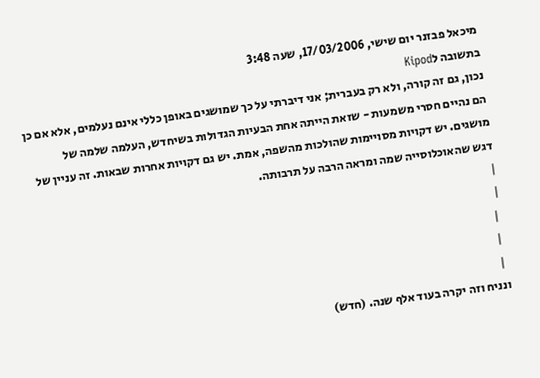מיכאל פבזנר יום שישי, 17/03/2006, שעה 3:48
בתשובה לKipod
נכון, גם זה קורה, ולא רק בעברית; אני דיברתי על כך שמושגים באופן כללי אינם נעלמים, אלא אם כן הם נהיים חסרי משמעות - שזאת הייתה אחת הבעיות הגדולות בשיחדש, העלמה שלמה של מושגים. יש דקויות מסויימות שהולכות מהשפה, אמת. יש גם דקויות אחרות שבאות. זה עניין של דגש שהאוכלוסייה שמה ומראה הרבה על תרבותה.
|
|
 |
 |
 |
ונניח וזה יקרה בעוד אלף שנה. (חדש)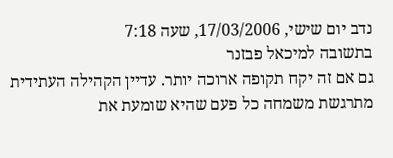נדב יום שישי, 17/03/2006, שעה 7:18
בתשובה למיכאל פבזנר
גם אם זה יקח תקופה ארוכה יותר. עדיין הקהילה העתידית מתרגשת משמחה כל פעם שהיא שומעת את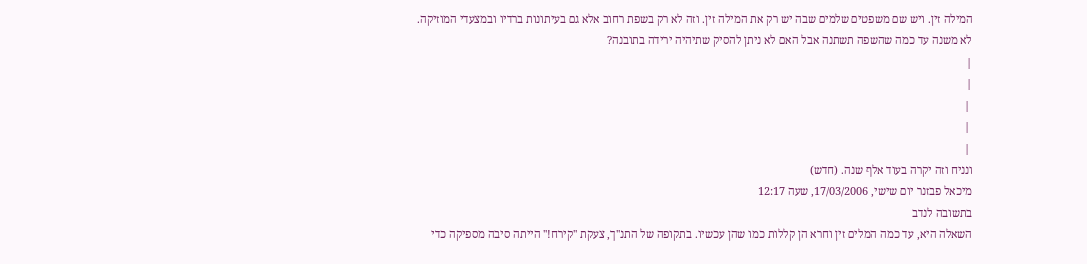המילה זין. ויש שם משפטים שלמים שבה יש רק את המילה זין. וזה לא רק בשפת רחוב אלא גם בעיתונות ברדיו ובמצעדי המוזיקה.
לא משנה עד כמה שהשפה תשתנה אבל האם לא ניתן להסיק שתיהיה ירידה בתובנה?
|
|
 |
 |
 |
ונניח וזה יקרה בעוד אלף שנה. (חדש)
מיכאל פבזנר יום שישי, 17/03/2006, שעה 12:17
בתשובה לנדב
השאלה היא, עד כמה המלים זין וחרא הן קללות כמו שהן עכשיו. בתקופה של התנ''ך, צעקת ''קירח!'' הייתה סיבה מספיקה כדי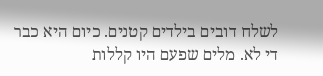לשלח דובים בילדים קטנים. כיום היא כבר די לא. מלים שפעם היו קללות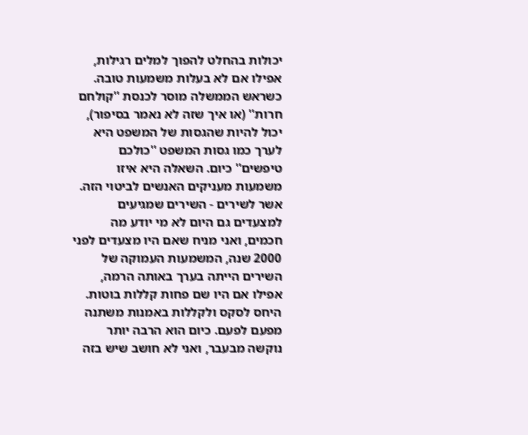יכולות בהחלט להפוך למלים רגילות, אפילו אם לא בעלות משמעות טובה. כשראש הממשלה מוסר לכנסת ''קולחם חרות'' (או איך שזה לא נאמר בסיפור), יכול להיות שהגסות של המשפט היא לערך כמו גסות המשפט ''כולכם טיפשים'' כיום. השאלה היא איזו משמעות מעניקים האנשים לביטוי הזה.
אשר לשירים - השירים שמגיעים למצעדים גם היום לא מי יודע מה חכמים, ואני מניח שאם היו מצעדים לפני 2000 שנה, המשמעות העמוקה של השירים הייתה בערך באותה הרמה, אפילו אם היו שם פחות קללות בוטות. היחס לסקס ולקללות באמנות משתנה מפעם לפעם. כיום הוא הרבה יותר נוקשה מבעבר, ואני לא חושב שיש בזה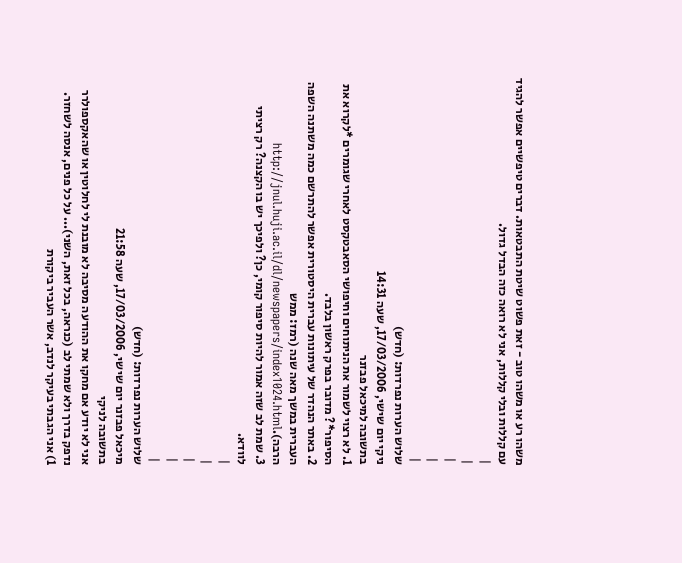משהו רע או משהו טוב - זאת פשוט שיטת התבטאות. דברים טיפשיים אפשר להגיד עם קללות ובלי קללות, אני לא רואה כזה הבדל גדול.
|
|
 |
 |
 |
שלוש הערות נפרדות: (חדש)
ניקי יום שישי, 17/03/2006, שעה 14:31
בתשובה למיכאל פבזנר
1. לא רצוי לשמור את הניתוחים וחיפושי הסאבטקסט לאחרי שגומרים *לקרוא את הסיפור*? מדובר בפרק ראשון בלבד.
2. באתר הנהדר של עיתונות עברית היסטורית אפשר להתרשם כמה משתנה השפה העברית במשך מאה שנה (רמז: ממש הרבה).http://jnul.huji.ac.il/dl/newspapers/index1024.html
3. שמת לב שזה אמור להיות סיפור קומי, כן? ולפיכך יש בו הקצנה? רק רציתי לוודא.
|
|
 |
 |
 |
שלוש הערות נפרדות: (חדש)
מיכאל פבזנר יום שישי, 17/03/2006, שעה 21:58
בתשובה לניקי
אני לא יודע אם מחקו את ההודעה מסיבה לא מובנת לי לחלוטין או שהאקספולרר נדפק בדרך ולא שמתי לב (כנראה, בכל זאת, השני)... על כל פנים, אנסה לשחזר.
1) אני הגבתי בעיקר לנדב, אשר העביר ביקורת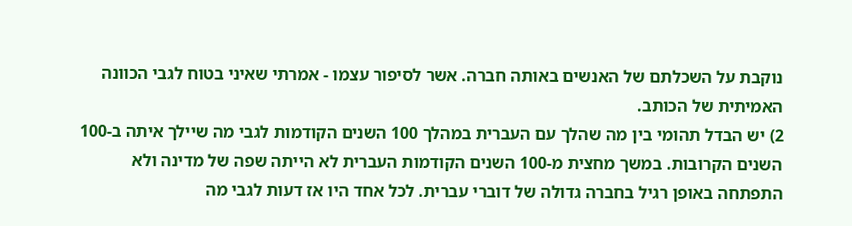נוקבת על השכלתם של האנשים באותה חברה. אשר לסיפור עצמו - אמרתי שאיני בטוח לגבי הכוונה האמיתית של הכותב.
2) יש הבדל תהומי בין מה שהלך עם העברית במהלך 100 השנים הקודמות לגבי מה שיילך איתה ב-100 השנים הקרובות. במשך מחצית מ-100 השנים הקודמות העברית לא הייתה שפה של מדינה ולא התפתחה באופן רגיל בחברה גדולה של דוברי עברית. לכל אחד היו אז דעות לגבי מה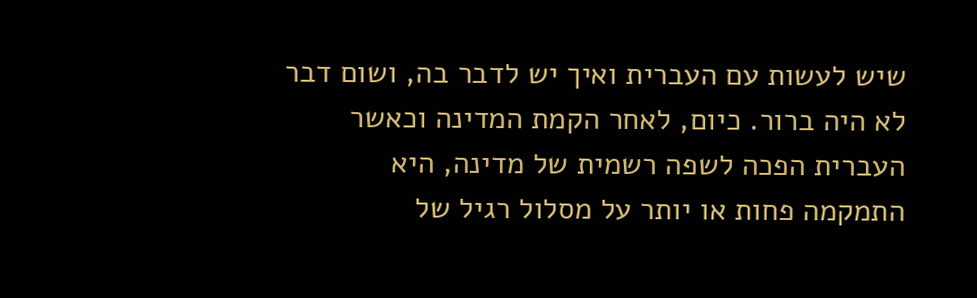שיש לעשות עם העברית ואיך יש לדבר בה, ושום דבר לא היה ברור. כיום, לאחר הקמת המדינה וכאשר העברית הפכה לשפה רשמית של מדינה, היא התמקמה פחות או יותר על מסלול רגיל של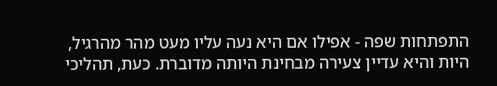התפתחות שפה - אפילו אם היא נעה עליו מעט מהר מהרגיל, היות והיא עדיין צעירה מבחינת היותה מדוברת. כעת, תהליכי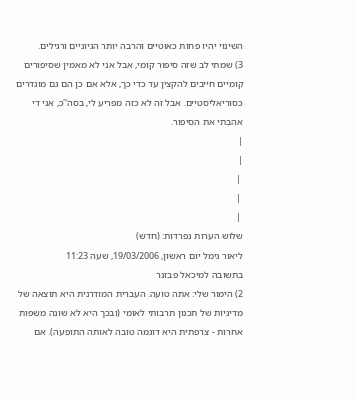השינוי יהיו פחות כאוטיים והרבה יותר הגיוניים ורגילים.
3) שמתי לב שזה סיפור קומי, אבל אני לא מאמין שסיפורים קומיים חייבים להקצין עד כדי כך, אלא אם כן הם גם מוגדרים כסוריאליסטיים. אבל זה לא כזה מפריע לי, בסה''כ, אני די אהבתי את הסיפור.
|
|
 |
 |
 |
שלוש הערות נפרדות: (חדש)
ליאור גימל יום ראשון, 19/03/2006, שעה 11:23
בתשובה למיכאל פבזנר
2) הימור שלי: אתה טועה. העברית המודרנית היא תוצאה של מדיניות של תכנון תרבותי לאומי (ובכך היא לא שונה משפות אחרות - צרפתית היא דוגמה טובה לאותה התופעה). אם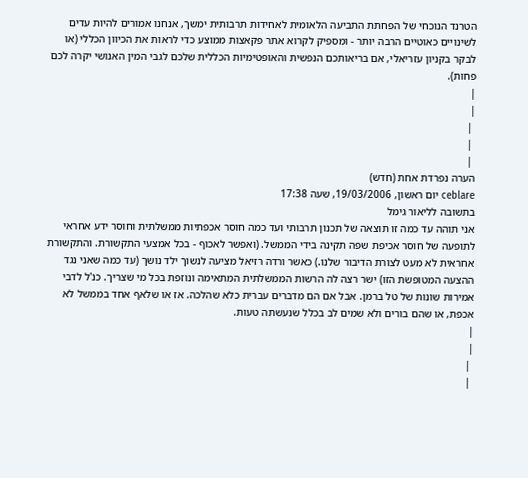הטרנד הנוכחי של הפחתת התביעה הלאומית לאחידות תרבותית ימשך, אנחנו אמורים להיות עדים לשינויים כאוטיים הרבה יותר - ומספיק לקרוא אתר פקאצות ממוצע כדי לראות את הכיוון הכללי (או לבקר בקניון עזריאלי, אם בריאותכם הנפשית והאופטימיות הכללית שלכם לגבי המין האנושי יקרה לכם פחות).
|
|
 |
 |
 |
הערה נפרדת אחת (חדש)
ceblare יום ראשון, 19/03/2006, שעה 17:38
בתשובה לליאור גימל
אני תוהה עד כמה זו תוצאה של תכנון תרבותי ועד כמה חוסר אכפתיות ממשלתית וחוסר ידע אחראי לתופעה של חוסר אכיפת שפה תקינה בידי הממשל. (ואפשר לאכוף - בכל אמצעי התקשורת. והתקשורת אחראית לא מעט לצורת הדיבור שלנו.) כאשר ורדה רזיאל מציעה לנשוך ילד נושך (עד כמה שאני נגד ההצעה המטופשת הזו) ישר רצה לה הרשות הממשלתית המתאימה ונוזפת בכל מי שצריך. כנ'ל לדבי אמירות שונות של טל ברמן. אבל אם הם מדברים עברית כלא שהלכה. אז או שלאף אחד בממשל לא אכפת, או שהם בורים ולא שמים לב בכלל שנעשתה טעות.
|
|
 |
 |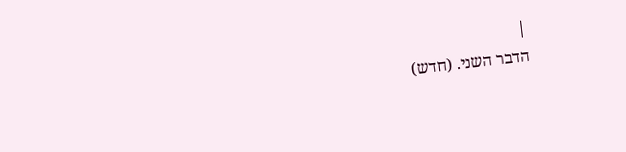|
הדבר השני. (חדש)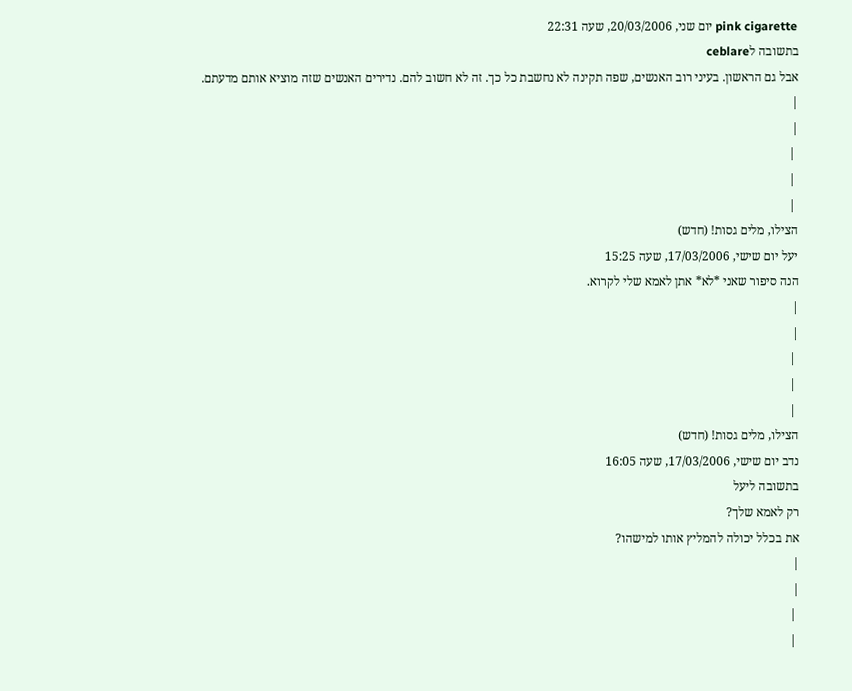pink cigarette יום שני, 20/03/2006, שעה 22:31
בתשובה לceblare
אבל גם הראשון. בעיני רוב האנשים, שפה תקינה לא נחשבת כל כך. זה לא חשוב להם. נדירים האנשים שזה מוציא אותם מדעתם.
|
|
 |
 |
 |
הצילו, מלים גסות! (חדש)
יעל יום שישי, 17/03/2006, שעה 15:25
הנה סיפור שאני *לא* אתן לאמא שלי לקרוא.
|
|
 |
 |
 |
הצילו, מלים גסות! (חדש)
נדב יום שישי, 17/03/2006, שעה 16:05
בתשובה ליעל
רק לאמא שלך?
את בכלל יכולה להמליץ אותו למישהו?
|
|
 |
 |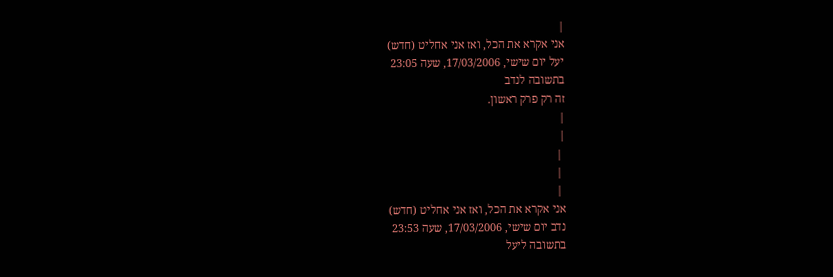|
אני אקרא את הכל, ואז אני אחליט (חדש)
יעל יום שישי, 17/03/2006, שעה 23:05
בתשובה לנדב
זה רק פרק ראשון.
|
|
 |
 |
 |
אני אקרא את הכל, ואז אני אחליט (חדש)
נדב יום שישי, 17/03/2006, שעה 23:53
בתשובה ליעל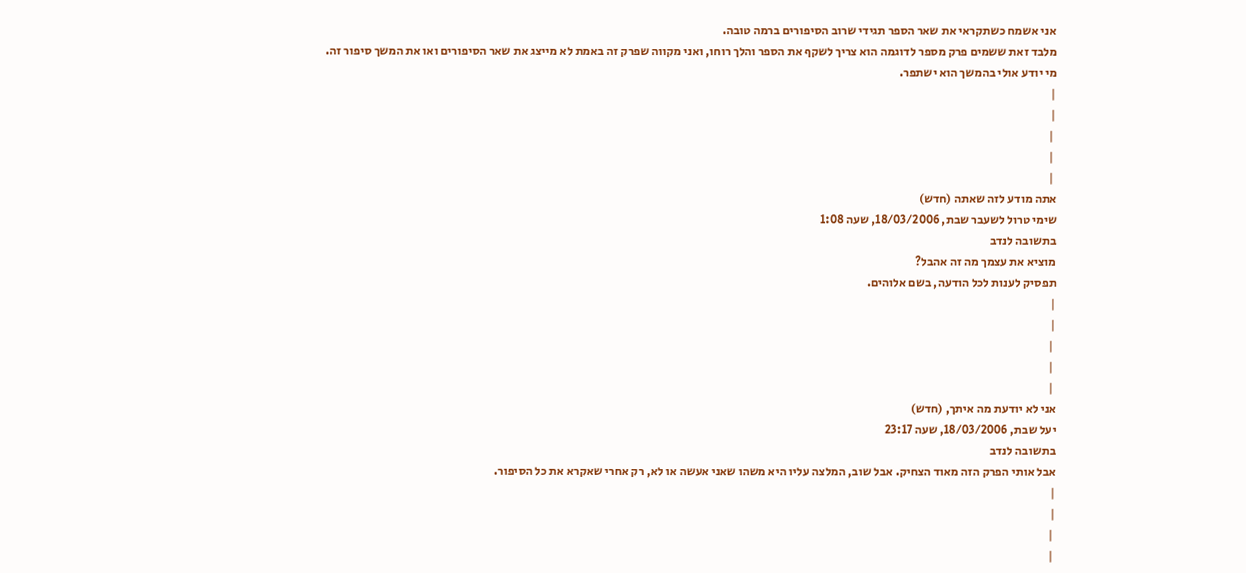אני אשמח כשתקראי את שאר הספר תגידי שרוב הסיפורים ברמה טובה.
מלבד זאת ששמים פרק מספר לדוגמה הוא צריך לשקף את הספר והלך רוחו, ואני מקווה שפרק זה באמת לא מייצג את שאר הסיפורים ואו את המשך סיפור זה.
מי יודע אולי בהמשך הוא ישתפר.
|
|
 |
 |
 |
אתה מודע לזה שאתה (חדש)
שימי טרול לשעבר שבת, 18/03/2006, שעה 1:08
בתשובה לנדב
מוציא את עצמך מה זה אהבל?
תפסיק לענות לכל הודעה, בשם אלוהים.
|
|
 |
 |
 |
אני לא יודעת מה איתך, (חדש)
יעל שבת, 18/03/2006, שעה 23:17
בתשובה לנדב
אבל אותי הפרק הזה מאוד הצחיק. אבל שוב, המלצה עליו היא משהו שאני אעשה או לא, רק אחרי שאקרא את כל הסיפור.
|
|
 |
 |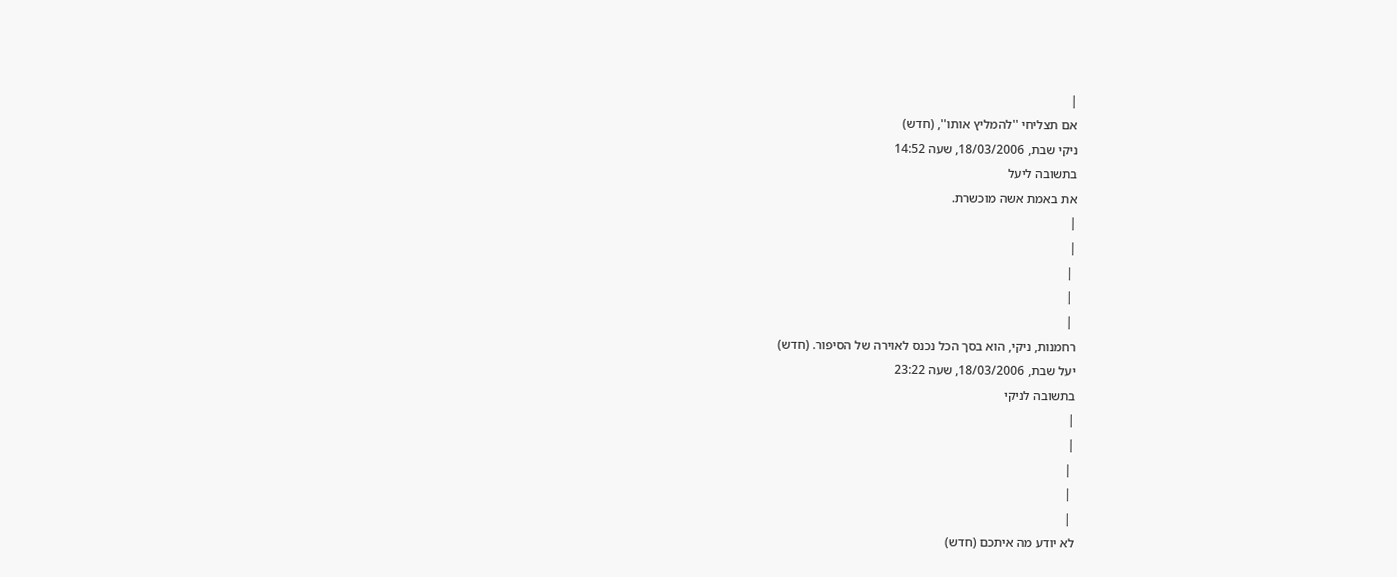|
אם תצליחי ''להמליץ אותו'', (חדש)
ניקי שבת, 18/03/2006, שעה 14:52
בתשובה ליעל
את באמת אשה מוכשרת.
|
|
 |
 |
 |
רחמנות, ניקי, הוא בסך הכל נכנס לאוירה של הסיפור. (חדש)
יעל שבת, 18/03/2006, שעה 23:22
בתשובה לניקי
|
|
 |
 |
 |
לא יודע מה איתכם (חדש)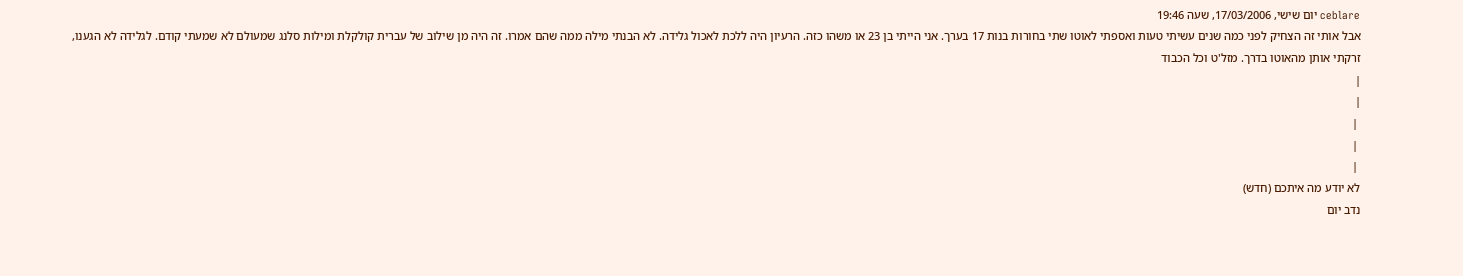ceblare יום שישי, 17/03/2006, שעה 19:46
אבל אותי זה הצחיק לפני כמה שנים עשיתי טעות ואספתי לאוטו שתי בחורות בנות 17 בערך. אני הייתי בן 23 או משהו כזה. הרעיון היה ללכת לאכול גלידה. לא הבנתי מילה ממה שהם אמרו. זה היה מן שילוב של עברית קולקלת ומילות סלנג שמעולם לא שמעתי קודם. לגלידה לא הגענו, זרקתי אותן מהאוטו בדרך. מזל'ט וכל הכבוד
|
|
 |
 |
 |
לא יודע מה איתכם (חדש)
נדב יום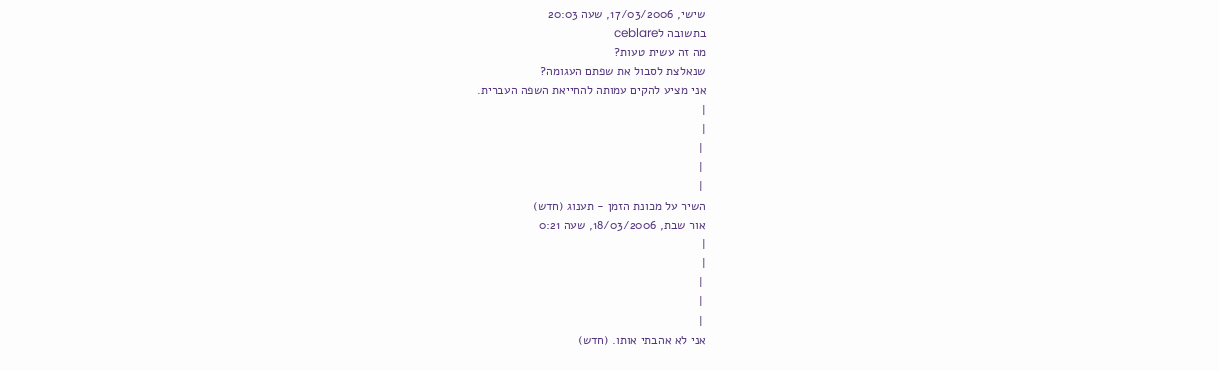שישי, 17/03/2006, שעה 20:03
בתשובה לceblare
מה זה עשית טעות?
שנאלצת לסבול את שפתם העגומה?
אני מציע להקים עמותה להחייאת השפה העברית.
|
|
 |
 |
 |
השיר על מכונת הזמן - תענוג (חדש)
אור שבת, 18/03/2006, שעה 0:21
|
|
 |
 |
 |
אני לא אהבתי אותו. (חדש)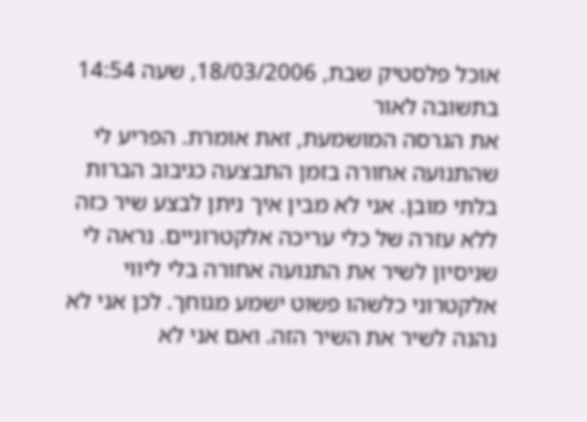אוכל פלסטיק שבת, 18/03/2006, שעה 14:54
בתשובה לאור
את הגרסה המושמעת, זאת אומרת. הפריע לי שהתנועה אחורה בזמן התבצעה כגיבוב הברות בלתי מובן. אני לא מבין איך ניתן לבצע שיר כזה ללא עזרה של כלי עריכה אלקטרוניים. נראה לי שניסיון לשיר את התנועה אחורה בלי ליווי אלקטרוני כלשהו פשוט ישמע מגוחך. לכן אני לא נהנה לשיר את השיר הזה. ואם אני לא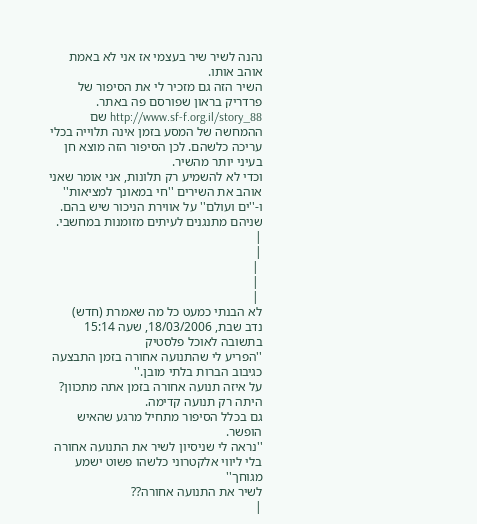נהנה לשיר שיר בעצמי אז אני לא באמת אוהב אותו.
השיר הזה גם מזכיר לי את הסיפור של פרדריק בראון שפורסם פה באתר. http://www.sf-f.org.il/story_88 שם ההמחשה של המסע בזמן אינה תלוייה בכלי עריכה כלשהם. לכן הסיפור הזה מוצא חן בעיני יותר מהשיר.
וכדי לא להשמיע רק תלונות, אני אומר שאני אוהב את השירים ''חי במאונך למציאות'' ו-''ים ועולם'' על אווירת הניכור שיש בהם. שניהם מתנגנים לעיתים מזומנות במחשבי.
|
|
 |
 |
 |
לא הבנתי כמעט כל מה שאמרת (חדש)
נדב שבת, 18/03/2006, שעה 15:14
בתשובה לאוכל פלסטיק
''הפריע לי שהתנועה אחורה בזמן התבצעה כגיבוב הברות בלתי מובן.''
על איזה תנועה אחורה בזמן אתה מתכוון? היתה רק תנועה קדימה.
גם בכלל הסיפור מתחיל מרגע שהאיש הופשר.
''נראה לי שניסיון לשיר את התנועה אחורה בלי ליווי אלקטרוני כלשהו פשוט ישמע מגוחך''
לשיר את התנועה אחורה??
|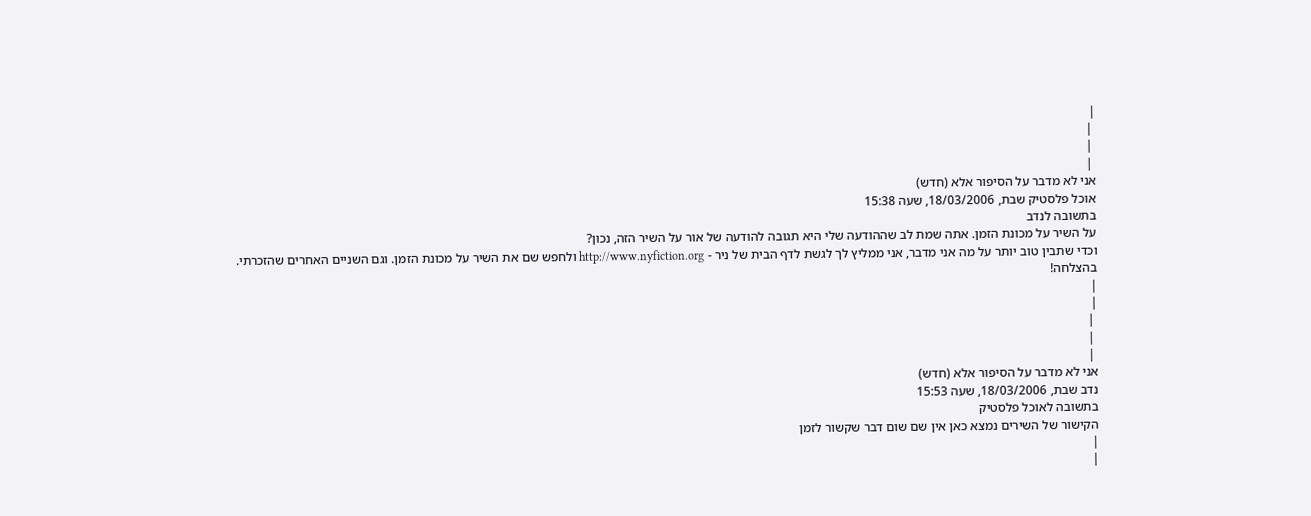|
 |
 |
 |
אני לא מדבר על הסיפור אלא (חדש)
אוכל פלסטיק שבת, 18/03/2006, שעה 15:38
בתשובה לנדב
על השיר על מכונת הזמן. אתה שמת לב שההודעה שלי היא תגובה להודעה של אור על השיר הזה, נכון?
וכדי שתבין טוב יותר על מה אני מדבר, אני ממליץ לך לגשת לדף הבית של ניר - http://www.nyfiction.org ולחפש שם את השיר על מכונת הזמן. וגם השניים האחרים שהזכרתי.
בהצלחה!
|
|
 |
 |
 |
אני לא מדבר על הסיפור אלא (חדש)
נדב שבת, 18/03/2006, שעה 15:53
בתשובה לאוכל פלסטיק
הקישור של השירים נמצא כאן אין שם שום דבר שקשור לזמן
|
|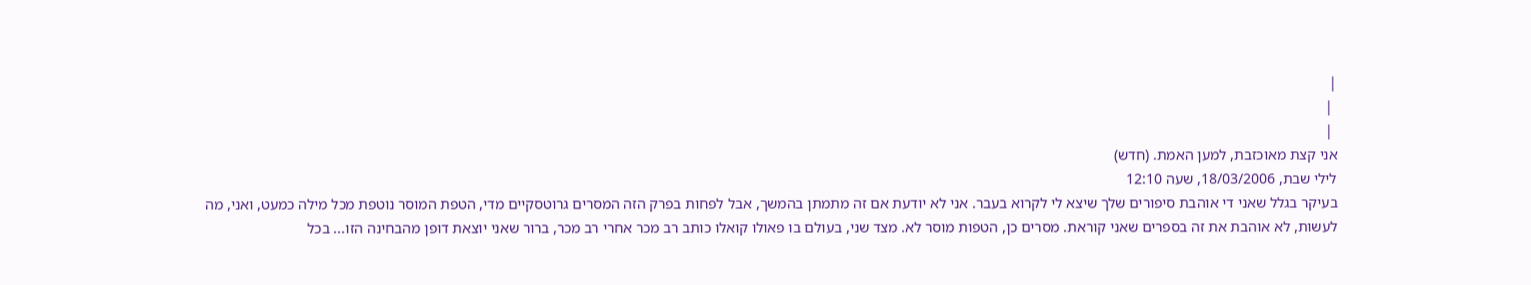|
 |
 |
אני קצת מאוכזבת, למען האמת. (חדש)
לילי שבת, 18/03/2006, שעה 12:10
בעיקר בגלל שאני די אוהבת סיפורים שלך שיצא לי לקרוא בעבר. אני לא יודעת אם זה מתמתן בהמשך, אבל לפחות בפרק הזה המסרים גרוטסקיים מדי, הטפת המוסר נוטפת מכל מילה כמעט, ואני, מה לעשות, לא אוהבת את זה בספרים שאני קוראת. מסרים כן, הטפות מוסר לא. מצד שני, בעולם בו פאולו קואלו כותב רב מכר אחרי רב מכר, ברור שאני יוצאת דופן מהבחינה הזו... בכל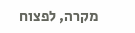מקרה, לפצוח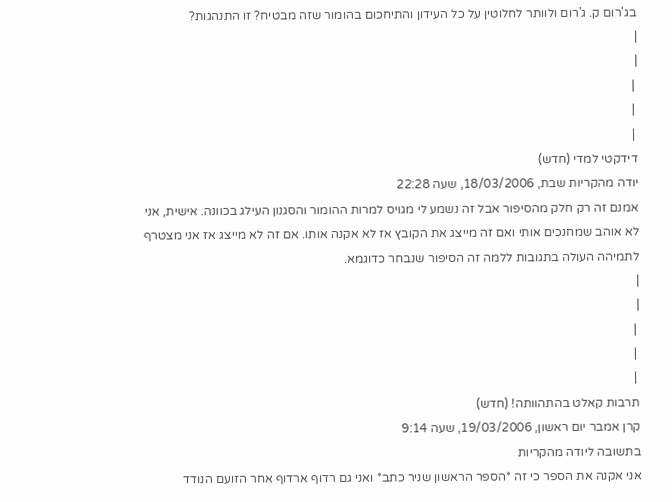בג'רום ק. ג'רום ולוותר לחלוטין על כל העידון והתיחכום בהומור שזה מבטיח? זו התנהגות?
|
|
 |
 |
 |
דידקטי למדי (חדש)
יודה מהקריות שבת, 18/03/2006, שעה 22:28
אמנם זה רק חלק מהסיפור אבל זה נשמע לי מגויס למרות ההומור והסגנון העילג בכוונה. אישית, אני לא אוהב שמחנכים אותי ואם זה מייצג את הקובץ אז לא אקנה אותו. אם זה לא מייצג אז אני מצטרף לתמיהה העולה בתגובות ללמה זה הסיפור שנבחר כדוגמא.
|
|
 |
 |
 |
תרבות קאלט בהתהוותה! (חדש)
קרן אמבר יום ראשון, 19/03/2006, שעה 9:14
בתשובה ליודה מהקריות
אני אקנה את הספר כי זה *הספר הראשון שניר כתב* ואני גם רדוף ארדוף אחר הזועם הנודד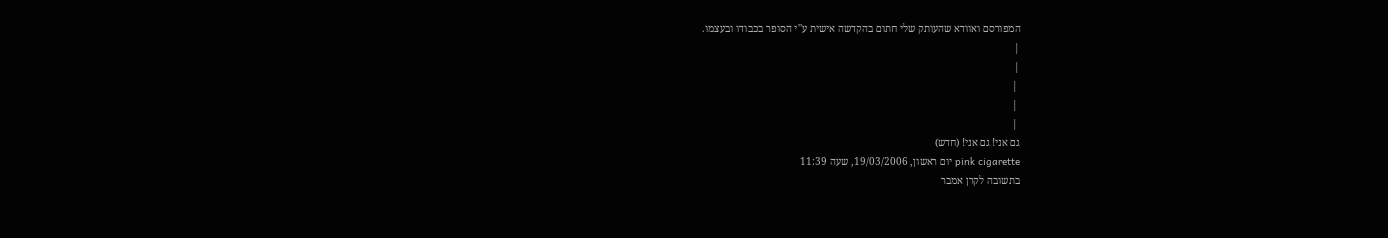המפורסם ואוודא שהעותק שלי חתום בהקדשה אישית ע''י הסופר בכבודו ובעצמו.
|
|
 |
 |
 |
גם אני! גם אני! (חדש)
pink cigarette יום ראשון, 19/03/2006, שעה 11:39
בתשובה לקרן אמבר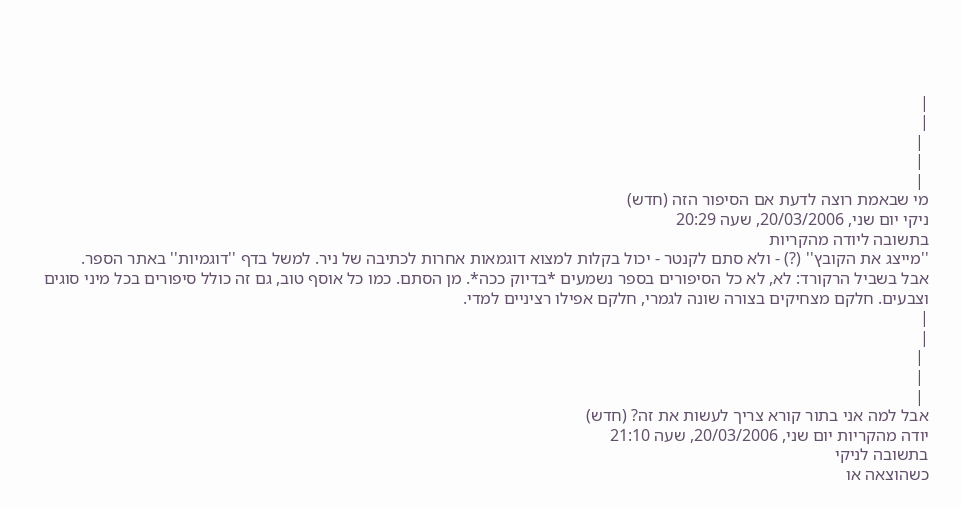|
|
 |
 |
 |
מי שבאמת רוצה לדעת אם הסיפור הזה (חדש)
ניקי יום שני, 20/03/2006, שעה 20:29
בתשובה ליודה מהקריות
''מייצג את הקובץ'' (?) - ולא סתם לקנטר - יכול בקלות למצוא דוגמאות אחרות לכתיבה של ניר. למשל בדף ''דוגמיות'' באתר הספר.
אבל בשביל הרקורד: לא, לא כל הסיפורים בספר נשמעים *בדיוק ככה*. מן הסתם. כמו כל אוסף טוב, גם זה כולל סיפורים בכל מיני סוגים וצבעים. חלקם מצחיקים בצורה שונה לגמרי, חלקם אפילו רציניים למדי.
|
|
 |
 |
 |
אבל למה אני בתור קורא צריך לעשות את זה? (חדש)
יודה מהקריות יום שני, 20/03/2006, שעה 21:10
בתשובה לניקי
כשהוצאה או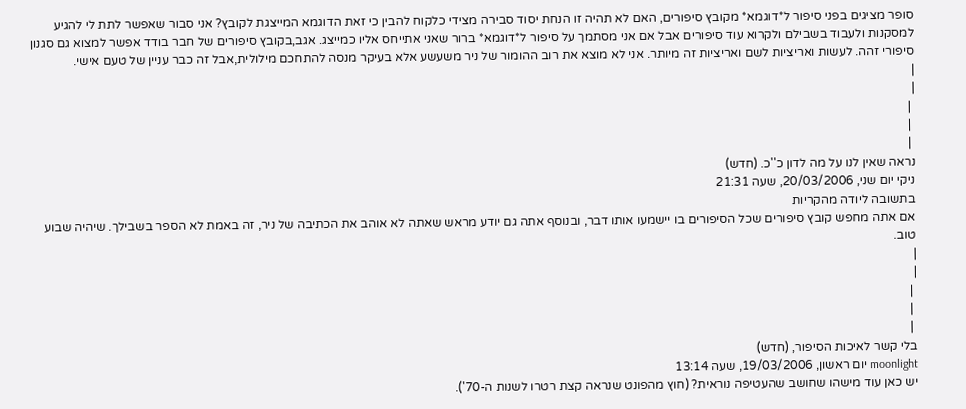סופר מציגים בפני סיפור ל*דוגמא* מקובץ סיפורים, האם לא תהיה זו הנחת יסוד סבירה מצידי כלקוח להבין כי זאת הדוגמא המייצגת לקובץ? אני סבור שאפשר לתת לי להגיע למסקנות ולעבוד בשבילם ולקרוא עוד סיפורים אבל אם אני מסתמך על סיפור ל*דוגמא* ברור שאני אתייחס אליו כמייצג. אגב,בקובץ סיפורים של חבר בודד אפשר למצוא גם סגנון סיפורי זהה. לעשות ואריציות לשם ואריציות זה מיותר. אני לא מוצא את רוב ההומור של ניר משעשע אלא בעיקר מנסה להתחכם מילולית,אבל זה כבר עניין של טעם אישי.
|
|
 |
 |
 |
נראה שאין לנו על מה לדון כ''כ. (חדש)
ניקי יום שני, 20/03/2006, שעה 21:31
בתשובה ליודה מהקריות
אם אתה מחפש קובץ סיפורים שכל הסיפורים בו יישמעו אותו דבר, ובנוסף אתה גם יודע מראש שאתה לא אוהב את הכתיבה של ניר, זה באמת לא הספר בשבילך. שיהיה שבוע טוב.
|
|
 |
 |
 |
בלי קשר לאיכות הסיפור, (חדש)
moonlight יום ראשון, 19/03/2006, שעה 13:14
יש כאן עוד מישהו שחושב שהעטיפה נוראית? (חוץ מהפונט שנראה קצת רטרו לשנות ה-70').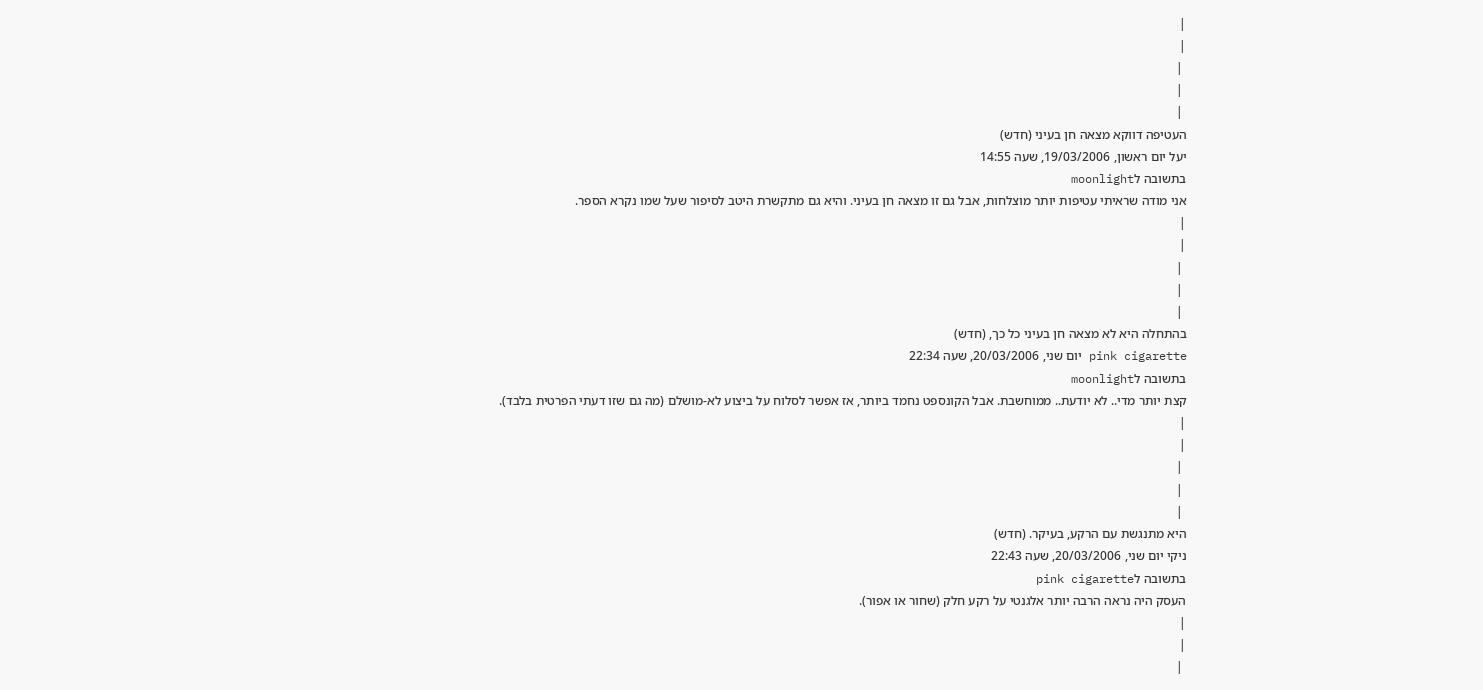|
|
 |
 |
 |
העטיפה דווקא מצאה חן בעיני (חדש)
יעל יום ראשון, 19/03/2006, שעה 14:55
בתשובה לmoonlight
אני מודה שראיתי עטיפות יותר מוצלחות, אבל גם זו מצאה חן בעיני. והיא גם מתקשרת היטב לסיפור שעל שמו נקרא הספר.
|
|
 |
 |
 |
בהתחלה היא לא מצאה חן בעיני כל כך, (חדש)
pink cigarette יום שני, 20/03/2006, שעה 22:34
בתשובה לmoonlight
קצת יותר מדי.. לא יודעת.. ממוחשבת. אבל הקונספט נחמד ביותר, אז אפשר לסלוח על ביצוע לא-מושלם (מה גם שזו דעתי הפרטית בלבד).
|
|
 |
 |
 |
היא מתנגשת עם הרקע, בעיקר. (חדש)
ניקי יום שני, 20/03/2006, שעה 22:43
בתשובה לpink cigarette
העסק היה נראה הרבה יותר אלגנטי על רקע חלק (שחור או אפור).
|
|
 |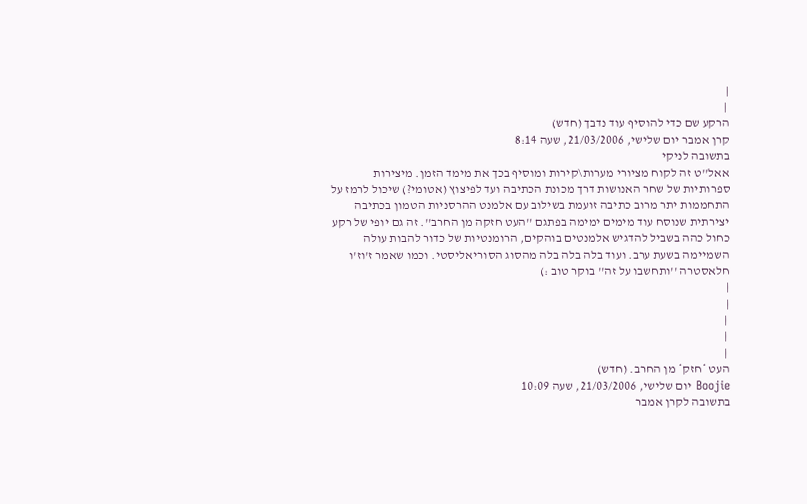|
 |
הרקע שם כדי להוסיף עוד נדבך (חדש)
קרן אמבר יום שלישי, 21/03/2006, שעה 8:14
בתשובה לניקי
אאל''ט זה לקוח מציורי מערות\קירות ומוסיף בכך את מימד הזמן. מיצירות ספרותיות של שחר האנושות דרך מכונת הכתיבה ועד לפיצוץ (אטומי?) שיכול לרמז על התחממות יתר מרוב כתיבה זועמת בשילוב עם אלמנט ההרסניות הטמון בכתיבה יצירתית שנוסח עוד מימים ימימה בפתגם ''העט חזקה מן החרב''. זה גם יופי של רקע כחול כהה בשביל להדגיש אלמנטים בוהקים, הרומנטיות של כדור להבות עולה השמיימה בשעת ערב. ועוד בלה בלה בלה מהסוג הסוריאליסטי. וכמו שאמר ז'וז'ו חלאסטרה ''ותחשבו על זה'' בוקר טוב :)
|
|
 |
 |
 |
העט *חזק* מן החרב. (חדש)
Boojie יום שלישי, 21/03/2006, שעה 10:09
בתשובה לקרן אמבר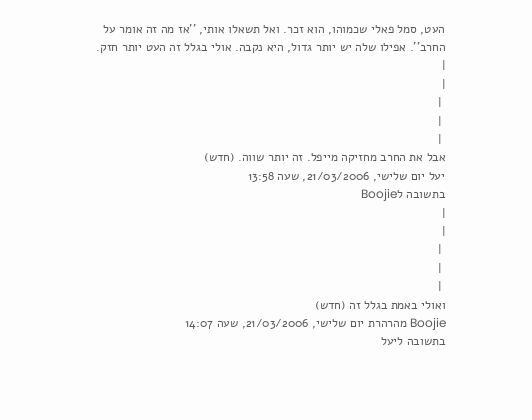העט, סמל פאלי שכמוהו, הוא זכר. ואל תשאלו אותי, ''אז מה זה אומר על החרב''. אפילו שלה יש יותר גדול, היא נקבה. אולי בגלל זה העט יותר חזק.
|
|
 |
 |
 |
אבל את החרב מחזיקה מייפל. זה יותר שווה. (חדש)
יעל יום שלישי, 21/03/2006, שעה 13:58
בתשובה לBoojie
|
|
 |
 |
 |
ואולי באמת בגלל זה (חדש)
Boojie מהרהרת יום שלישי, 21/03/2006, שעה 14:07
בתשובה ליעל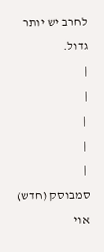לחרב יש יותר גדול.
|
|
 |
 |
 |
סמבוסק (חדש)
אוי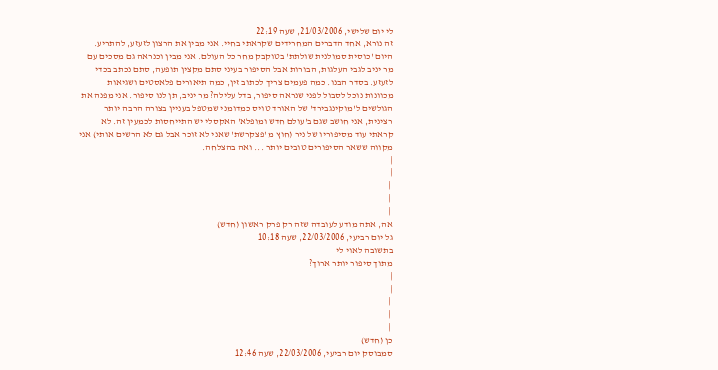לי יום שלישי, 21/03/2006, שעה 22:19
זה נורא, אחד הדברים המחרידים שקראתי בחיי. אני מבין את הרצון לזעזע, להתריע. היום 'כוסית סמולנית שולתת' בטוקבק מחר כל העולם. אני מבין וכנראה גם מסכים עם מר יניב לגבי העלגות, הבורות אבל הסיפור בעיני סתם מקצין תופעה, סתם נכתב בכדי לזעזע. בסדר הבנו. כמה פעמים צריך לכתוב זין, כמה תיאורים פלאסטים ושגיאות מכוונות נוכל לסבול לפני שנראה סיפור, בדל עלילה? מר יניב, תן לנו סיפור. אני מפנה את הגולשים ל'מוקינגבירד' של האורד טויס כמדומני שמטפל בעניין בצורה הרבה יותר רצינית, אני חושב שגם ב'עולם חדש ומופלא' האקסלי יש התייחסות לכמעין זה. לא קראתי עוד מסיפוריו של ניר (חוץ מ 'פצקרשת' שאני לא זוכר אבל גם לא הרשים אותי) אני מקווה ששאר הסיפורים טובים יותר ... ואה בהצלחה.
|
|
 |
 |
 |
אה, אתה מודע לעובדה שזה רק פרק ראשון (חדש)
גל יום רביעי, 22/03/2006, שעה 10:18
בתשובה לאוי לי
מתוך סיפור יותר ארוך?
|
|
 |
 |
 |
כן (חדש)
סמבוסק יום רביעי, 22/03/2006, שעה 12:46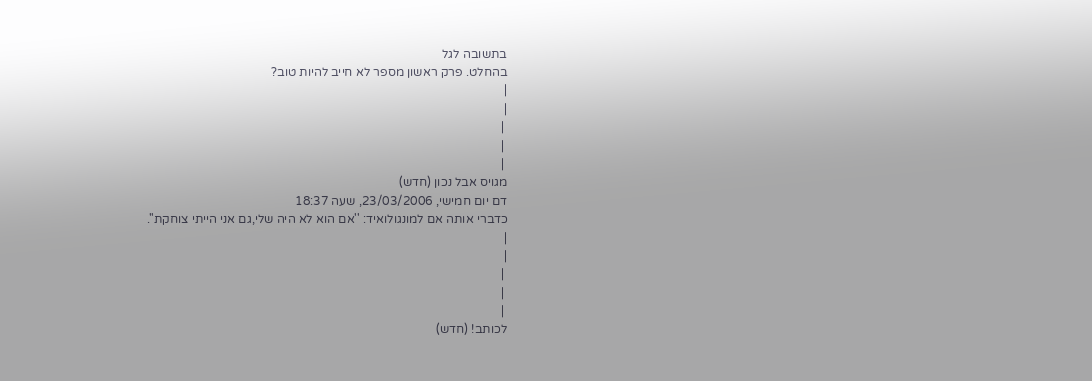בתשובה לגל
בהחלט. פרק ראשון מספר לא חייב להיות טוב?
|
|
 |
 |
 |
מגויס אבל נכון (חדש)
דם יום חמישי, 23/03/2006, שעה 18:37
כדברי אותה אם למונגולואיד: ''אם הוא לא היה שלי,גם אני הייתי צוחקת''.
|
|
 |
 |
 |
לכותב! (חדש)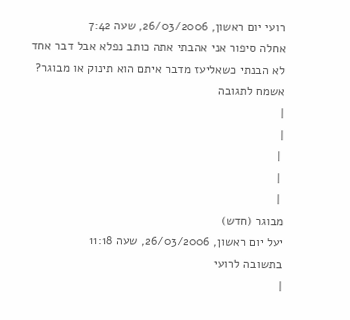רועי יום ראשון, 26/03/2006, שעה 7:42
אחלה סיפור אני אהבתי אתה כותב נפלא אבל דבר אחד לא הבנתי כשאליעז מדבר איתם הוא תינוק או מבוגר? אשמח לתגובה
|
|
 |
 |
 |
מבוגר (חדש)
יעל יום ראשון, 26/03/2006, שעה 11:18
בתשובה לרועי
|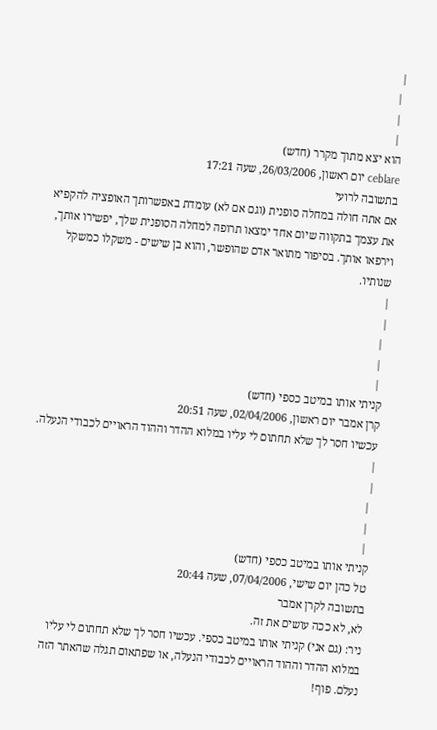|
 |
 |
 |
הוא יצא מתוך מקרר (חדש)
ceblare יום ראשון, 26/03/2006, שעה 17:21
בתשובה לרועי
אם אתה חולה במחלה סופנית (וגם אם לא) עומדת באפשרותך האופציה להקפיא את עצמך בתקווה שיום אחד ימצאו תרופה למחלה הסופנית שלך, יפשירו אותך, וירפאו אותך. בסיפור מתואר אדם שהופשר, והוא בן שישים - משקלו כמשקל שנותיו.
|
|
 |
 |
 |
קניתי אותו במיטב כספי (חדש)
קרן אמבר יום ראשון, 02/04/2006, שעה 20:51
עכשיו חסר לך שלא תחתום לי עליו במלוא ההדר וההוד הראויים לכבודי הנעלה.
|
|
 |
 |
 |
קניתי אותו במיטב כספי (חדש)
טל כהן יום שישי, 07/04/2006, שעה 20:44
בתשובה לקרן אמבר
לא, לא ככה עושים את זה.
ניר: (גם אני) קניתי אותו במיטב כספי. עכשיו חסר לך שלא תחתום לי עליו במלוא ההדר וההוד הראויים לכבודי הנעלה, או שפתאום תגלה שהאתר הזה נעלם. פוף!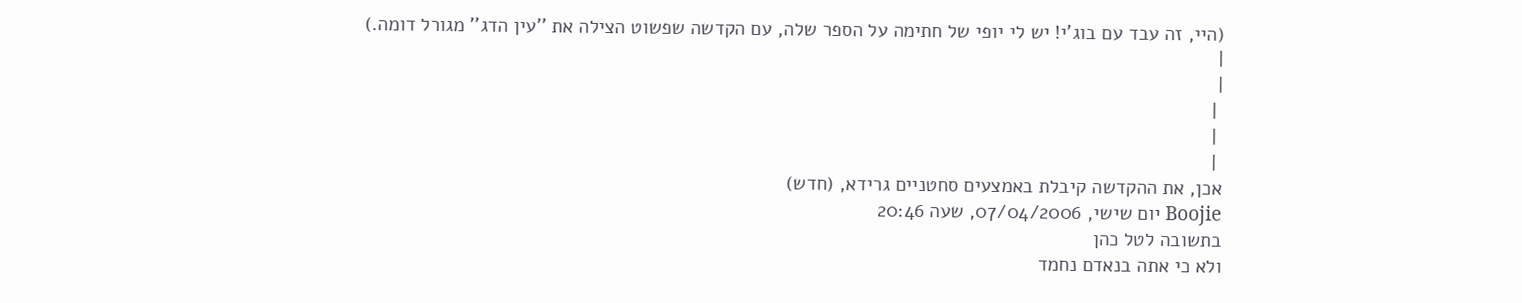(היי, זה עבד עם בוג'י! יש לי יופי של חתימה על הספר שלה, עם הקדשה שפשוט הצילה את ''עין הדג'' מגורל דומה.)
|
|
 |
 |
 |
אכן, את ההקדשה קיבלת באמצעים סחטניים גרידא, (חדש)
Boojie יום שישי, 07/04/2006, שעה 20:46
בתשובה לטל כהן
ולא כי אתה בנאדם נחמד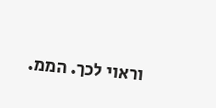וראוי לכך. הממ.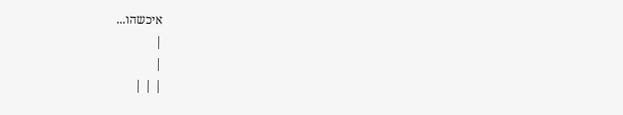איכשהו...
|
|
| | |